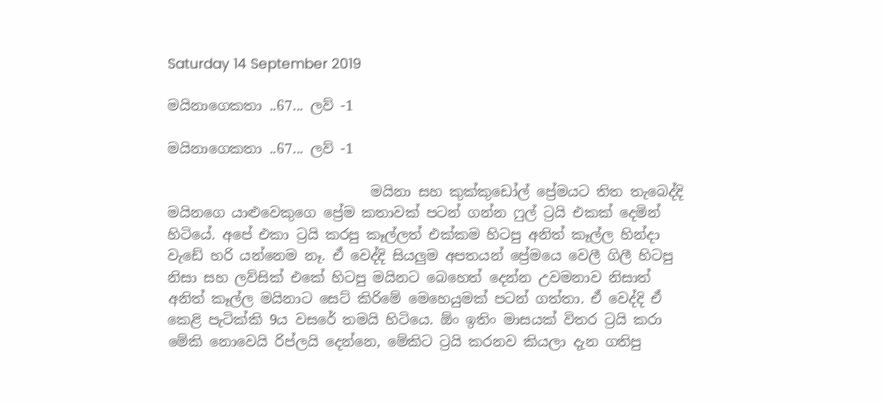Saturday 14 September 2019

මයිනාගෙකතා ..67... ලව් -1

මයිනාගෙකතා ..67... ලව් -1

                             මයිනා සහ කුක්කුඩෝල් ප්‍රේමයට තිත තැබෙද්දි මයිනගෙ යාළුවෙකුගෙ ප්‍රේම කතාවක් පටන් ගන්න ෆුල් ට්‍රයි එකක් දෙමින් හිටියේ. අපේ එකා ට්‍රයි කරපු කෑල්ලත් එක්කම හිටපු අනිත් කෑල්ල හින්දා වැඩේ හරි යන්නෙම නෑ. ඒ වෙද්දි සියලුම අපතයන් ප්‍රේමයෙ වෙලී ගිලී හිටපු නිසා සහ ලව්සික් එකේ හිටපු මයිනට බෙහෙත් දෙන්න උවමනාව නිසාත් අනිත් කෑල්ල මයිනාට සෙට් කිරිමේ මෙහෙයුමක් පටන් ගත්තා. ඒ වෙද්දි ඒ කෙළි පැටික්කි 9ය වසරේ තමයි හිටියෙ. ඕං ඉතිං මාසයක් විතර ට්‍රයි කරා මේකි නොවෙයි රිප්ලයි දෙන්නෙ, මේකිට ට්‍රයි කරනව කියලා දැන ගතිපු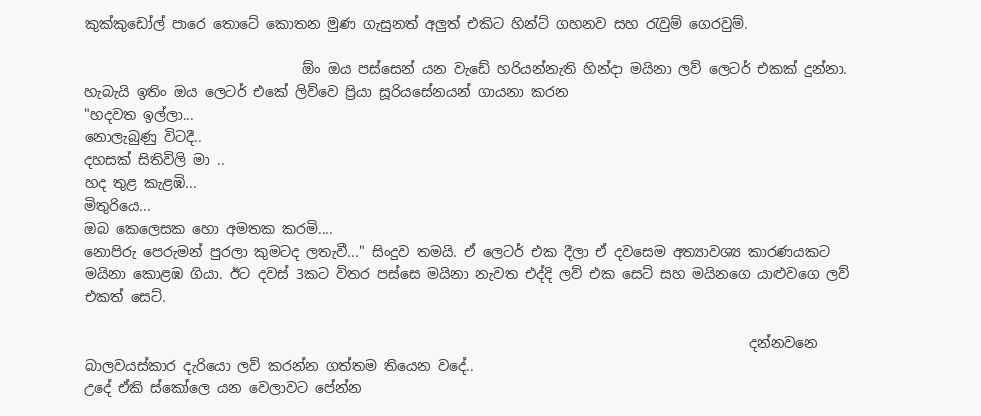කුක්කුඩෝල් පාරෙ තොටේ කොතන මුණ ගැසුනත් අලුත් එකිට හින්ට් ගහනව සහ රැවුම් ගෙරවුම්.

                               ඕං ඔය පස්සෙන් යන වැඩේ හරියන්නැති හින්දා මයිනා ලව් ලෙටර් එකක් දුන්නා. හැබැයි ඉතිං ඔය ලෙටර් එකේ ලිව්වෙ ප්‍රියා සූරියසේනයන් ගායනා කරන
"හදවත ඉල්ලා...
නොලැබුණු විටදී..
දහසක් සිතිවිලි මා ..
හද තුළ කැළඹි...
මිතුරියෙ...
ඔබ කෙලෙසක හො අමතක කරමි....
නොපිරු පෙරුමන් පුරලා කුමටද ලතැවී..." සිංදුව තමයි. ඒ ලෙටර් එක දීලා ඒ දවසෙම අත්‍යාවශ්‍ය කාරණයකට මයිනා කොළඹ ගියා. ඊට දවස් 3කට විතර පස්සෙ මයිනා නැවත එද්දි ලව් එක සෙට් සහ මයිනගෙ යාළුවගෙ ලව් එකත් සෙට්.

                                                                                               දන්නවනෙ බාලවයස්කාර දැරියො ලව් කරන්න ගත්තම තියෙන වදේ..
උදේ ඒකි ස්කෝලෙ යන වෙලාවට පේන්න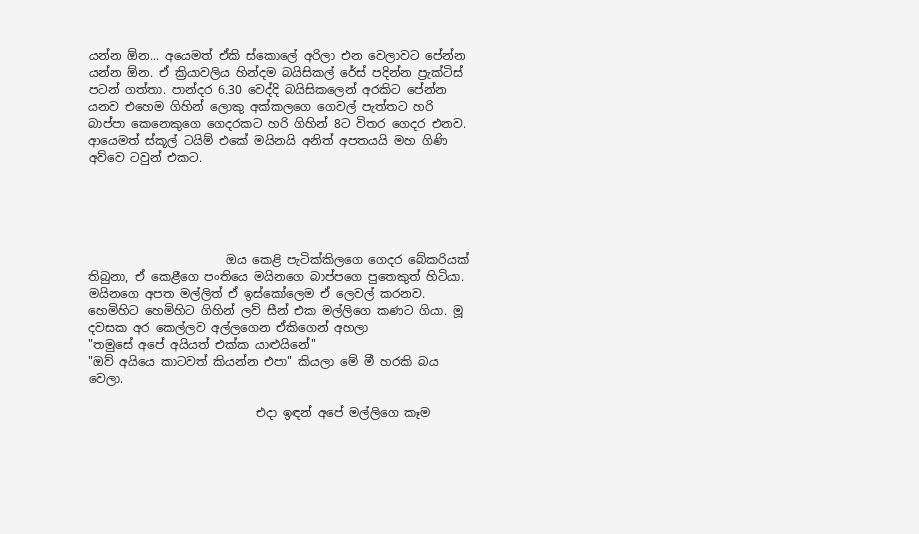යන්න ඕන... අයෙමත් ඒකි ස්කොලේ අරිලා එන වෙලාවට පේන්න යන්න ඕන. ඒ ක්‍රියාවලිය හින්දම බයිසිකල් රේස් පදින්න ප්‍රැක්ටිස් පටන් ගත්තා. පාන්දර 6.30 වෙද්දි බයිසිකලෙන් අරකිට පේන්න යනව එහෙම ගිහින් ලොකු අක්කලගෙ ගෙවල් පැත්තට හරි බාප්පා කෙනෙකුගෙ ගෙදරකට හරි ගිහින් 8ට විතර ගෙදර එනව. ආයෙමත් ස්කූල් ටයිම් එකේ මයිනයි අනිත් අපතයයි මහ ගිණි අව්වෙ ටවුන් එකට.





                       ඔය කෙළි පැටික්කිලගෙ ගෙදර බේකරියක් තිබුනා, ඒ කෙළීගෙ පංතියෙ මයිනගෙ බාප්පගෙ පුතෙකුත් හිටියා. මයිනගෙ අපත මල්ලිත් ඒ ඉස්කෝලෙම ඒ ලෙවල් කරනව. හෙමිහිට හෙමිහිට ගිහින් ලව් සීන් එක මල්ලිගෙ කණට ගියා. මූ දවසක අර කෙල්ලව අල්ලගෙන ඒකිගෙන් අහලා
"තමුසේ අපේ අයියත් එක්ක යාළුයිනේ"
"ඔව් අයියෙ කාටවත් කියන්න එපා" කියලා මේ මී හරකි බය වෙලා.

                            එදා ඉඳන් අපේ මල්ලිගෙ කෑම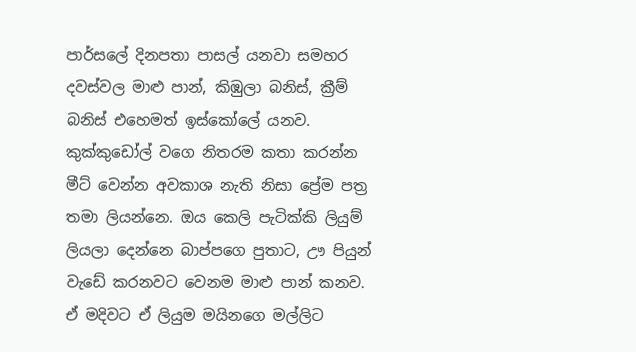පාර්සලේ දිනපතා පාසල් යනවා සමහර දවස්වල මාළු පාන්, කිඹුලා බනිස්, ක්‍රීම් බනිස් එහෙමත් ඉස්කෝලේ යනව. කුක්කුඩෝල් වගෙ නිතරම කතා කරන්න මීට් වෙන්න අවකාශ නැති නිසා ප්‍රේම පත්‍ර තමා ලියන්නෙ. ඔය කෙලි පැටික්කි ලියුම් ලියලා දෙන්නෙ බාප්පගෙ පුතාට, ඌ පියුන් වැඩේ කරනවට වෙනම මාළු පාන් කනව. ඒ මදිවට ඒ ලියුම මයිනගෙ මල්ලිට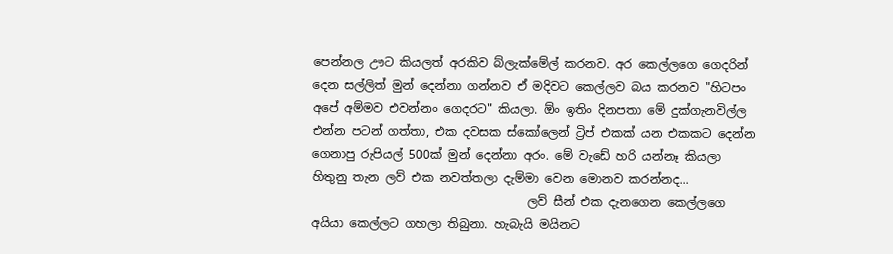පෙන්නල ඌට කියලත් අරකිව බ්ලැක්මේල් කරනව. අර කෙල්ලගෙ ගෙදරින් දෙන සල්ලිත් මුන් දෙන්නා ගන්නව ඒ මදිවට කෙල්ලව බය කරනව "හිටපං අපේ අම්මව එවන්නං ගෙදරට" කියලා. ඕං ඉතිං දිනපතා මේ දුක්ගැනවිල්ල එන්න පටන් ගත්තා, එක දවසක ස්කෝලෙන් ට්‍රිප් එකක් යන එකකට දෙන්න ගෙනාපු රුපියල් 500ක් මුන් දෙන්නා අරං. මේ වැඩේ හරි යන්නෑ කියලා හිතුනු තැන ලව් එක නවත්තලා දැම්මා වෙන මොනව කරන්නද...
                                    ලව් සීන් එක දැනගෙන කෙල්ලගෙ අයියා කෙල්ලට ගහලා තිබුනා. හැබැයි මයිනට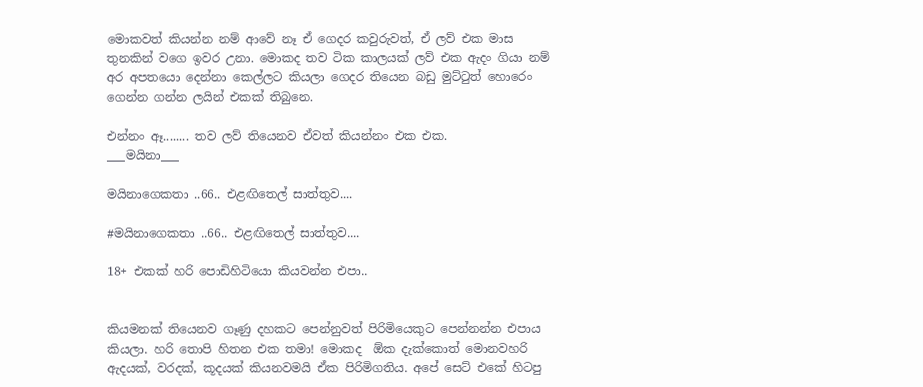මොකවත් කියන්න නම් ආවේ නෑ ඒ ගෙදර කවුරුවත්, ඒ ලව් එක මාස තුනකින් වගෙ ඉවර උනා. මොකද තව ටික කාලයක් ලව් එක ඇදං ගියා නම් අර අපතයො දෙන්නා කෙල්ලට කියලා ගෙදර තියෙන බඩු මුට්ටුත් හොරෙං ගෙන්න ගන්න ලයින් එකක් තිබුනෙ.

එන්නං ඈ........ තව ලව් තියෙනව ඒවත් කියන්නං එක එක.
___මයිනා___

මයිනාගෙකතා ..66.. එළඟිතෙල් සාත්තුව....

#මයිනාගෙකතා ..66.. එළඟිතෙල් සාත්තුව....

18+ එකක් හරි පොඩිහිටියො කියවන්න එපා..


කියමනක් තියෙනව ගෑණු දහකට පෙන්නුවත් පිරිමියෙකුට පෙන්නන්න එපාය කියලා. හරි තොපි හිතන එක තමා! මොකද  ඕක දැක්කොත් මොනවහරි ඇදයක්, වරදක්, කූදයක් කියනවමයි ඒක පිරිමිගතිය. අපේ සෙට් එකේ හිටපු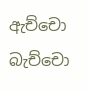ඇච්චො බැච්චො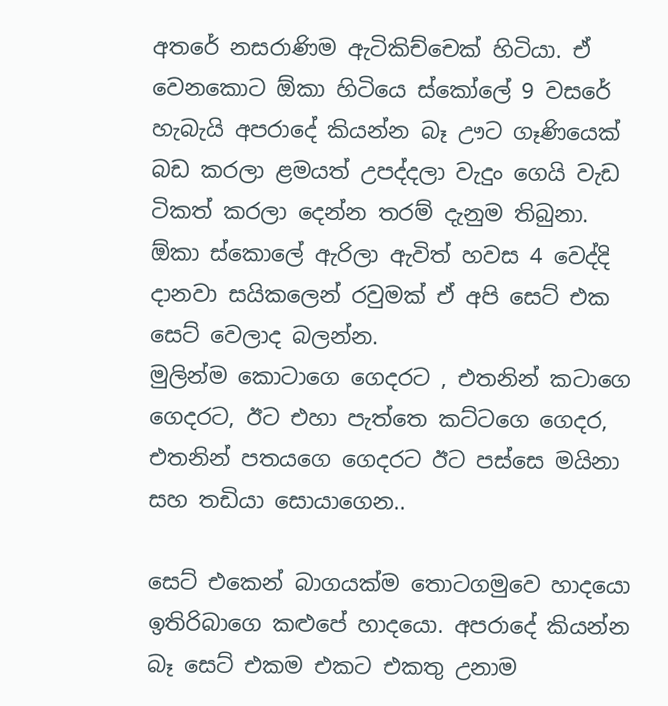අතරේ නසරාණිම ඇටිකිච්චෙක් හිටියා. ඒ වෙනකොට ඕකා හිටියෙ ස්කෝලේ 9 වසරේ හැබැයි අපරාදේ කියන්න බෑ ඌට ගෑණියෙක් බඩ කරලා ළමයත් උපද්දලා වැදුං ගෙයි වැඩ ටිකත් කරලා දෙන්න තරම් දැනුම තිබුනා. ඕකා ස්කොලේ ඇරිලා ඇවිත් හවස 4 වෙද්දි දානවා සයිකලෙන් රවුමක් ඒ අපි සෙට් එක සෙට් වෙලාද බලන්න.
මුලින්ම කොටාගෙ ගෙදරට , එතනින් කටාගෙ ගෙදරට, ඊට එහා පැත්තෙ කට්ටගෙ ගෙදර, එතනින් පතයගෙ ගෙදරට ඊට පස්සෙ මයිනා සහ තඩියා සොයාගෙන..

සෙට් එකෙන් බාගයක්ම තොටගමුවෙ හාදයො ඉතිරිබාගෙ කළුපේ හාදයො. අපරාදේ කියන්න බෑ සෙට් එකම එකට එකතු උනාම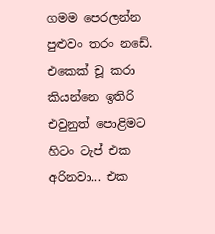ගමම පෙරලන්න පුළුවං තරං නඩේ. එකෙක් චූ කරා කියන්නෙ ඉතිරි එවුනුත් පොළිමට හිටං ටැප් එක අරිනවා... එක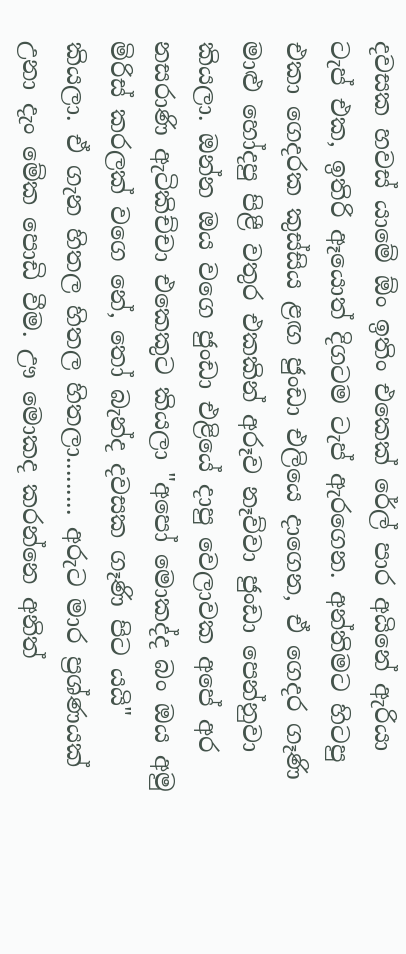දවසක හවස් යාමේ ඕං ඉතිං එකෙක් රේල් පාර අයිනේ ඇරියා ටැප් එක, ඉතිරි ඈයොත් දිගටම ටැප් ඇරගෙන. අන්තිමට හිටපු එකා ගෙදරක කුස්සිය ළඟ ජුංඩා එලියෙ දාගෙන, ඒ ගෙදර ගෑණි මාළු හෝදපු පිළී වතුර එකකින් අරූව නෑව්වා ජුංඩා පෙන්නුවා කියලා. ඔන්න ඔය වගෙ ජුංඩා එළියේ දාපු වෙලාවක අපේ අර නසරාණි ඇටිකිච්චා එකෙකුට කියලා "අපෝ මොකද්ද බං ඔය අමු මිරිස් කරලක් වගෙ නේ, තෝ බැන්ද දවසක ගෑණි පිට යයි" කියලා. ඒ ගැන හිතල හිතල හිතලා......... අරුට මාර ප්‍රශ්ණයක් උනා දැං මේක පොඩි වීම. ඌ මොකද කරන්නෙ අනිත්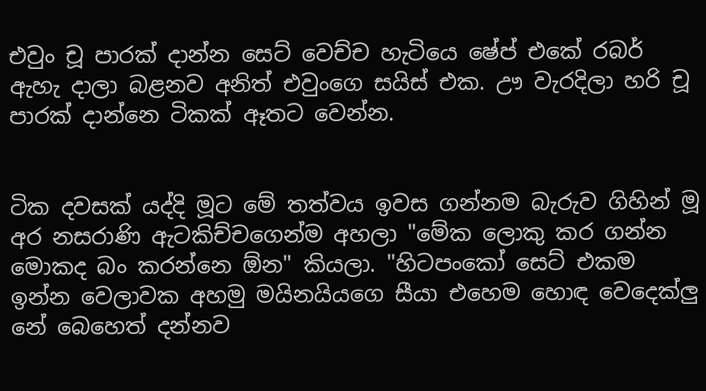එවුං චූ පාරක් දාන්න සෙට් වෙච්ච හැටියෙ ෂේප් එකේ රබර් ඇහැ දාලා බළනව අනිත් එවුංගෙ සයිස් එක. ඌ වැරදිලා හරි චූ පාරක් දාන්නෙ ටිකක් ඈතට වෙන්න.


ටික දවසක් යද්දි මූට මේ තත්වය ඉවස ගන්නම බැරුව ගිහින් මූ අර නසරාණි ඇටකිච්චගෙන්ම අහලා "මේක ලොකු කර ගන්න මොකද බං කරන්නෙ ඕන" කියලා. "හිටපංකෝ සෙට් එකම ඉන්න වෙලාවක අහමු මයිනයියගෙ සීයා එහෙම හොඳ වෙදෙක්ලු නේ බෙහෙත් දන්නව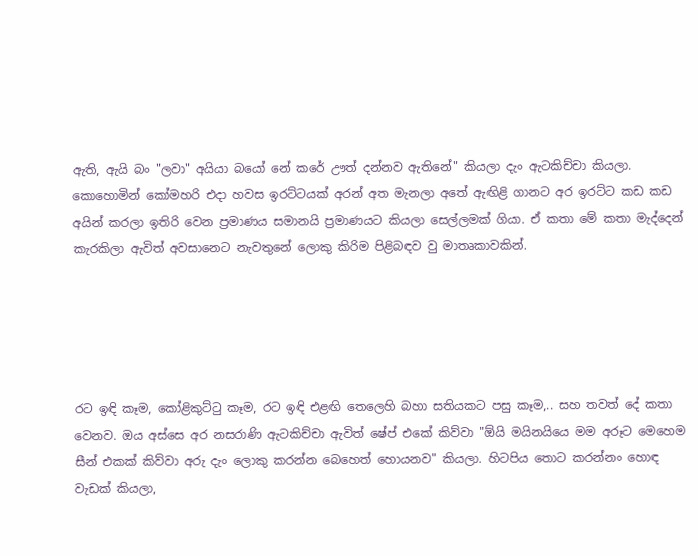ඇති, ඇයි බං "ලවා" අයියා බයෝ නේ කරේ ඌත් දන්නව ඇතිනේ" කියලා දැං ඇටකිච්චා කියලා. කොහොමින් කෝමහරි එදා හවස ඉරට්ටයක් අරන් අත මැනලා අතේ ඇඟිළි ගානට අර ඉරට්ට කඩ කඩ අයින් කරලා ඉතිරි වෙන ප්‍රමාණය සමානයි ප්‍රමාණයට කියලා සෙල්ලමක් ගියා. ඒ කතා මේ කතා මැද්දෙන් කැරකිලා ඇවිත් අවසානෙට නැවතුනේ ලොකු කිරිම පිළිබඳව වු මාතෘකාවකින්.





රට ඉඳි කෑම, කෝළිකුට්ටු කෑම, රට ඉඳි එළඟි තෙලෙහි බහා සතියකට පසු කෑම,.. සහ තවත් දේ කතා වෙනව. ඔය අස්සෙ අර නසරාණි ඇටකිච්චා ඇවිත් ෂේප් එකේ කිව්වා "ඕයි මයිනයියෙ මම අරූට මෙහෙම සීන් එකක් කිව්වා අරු දැං ලොකු කරන්න බෙහෙත් හොයනව" කියලා. හිටපිය තොට කරන්නං හොඳ වැඩක් කියලා,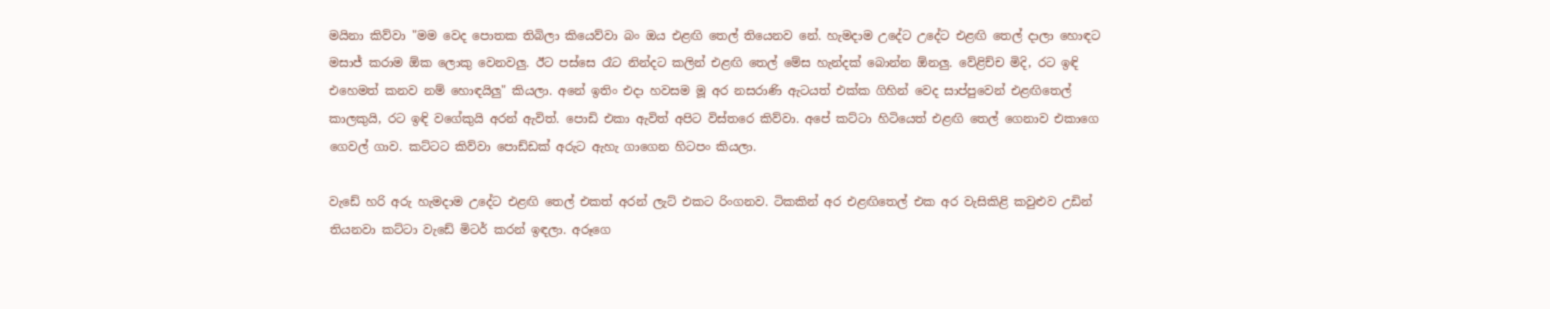මයිනා කිව්වා "මම වෙද පොතක තිබිලා කියෙව්වා බං ඔය එළඟි තෙල් තියෙනව නේ. හැමදාම උදේට උදේට එළඟි තෙල් දාලා හොඳට මසාජ් කරාම ඕක ලොකු වෙනවලු. ඊට පස්සෙ රෑට නින්දට කලින් එළඟි තෙල් මේස හැන්දක් බොන්න ඕනලු. වේළිච්ච මිදි, රට ඉඳි එහෙමත් කනව නම් හොඳයිලු" කියලා. අනේ ඉතිං එදා හවසම මූ අර නසරාණි ඇටයත් එක්ක ගිහින් වෙද සාප්පුවෙන් එළඟිතෙල් කාලකුයි, රට ඉඳි වගේකුයි අරන් ඇවිත්. පොඩි එකා ඇවිත් අපිට විස්තරෙ කිව්වා. අපේ කට්ටා හිටියෙත් එළඟි තෙල් ගෙනාව එකාගෙ ගෙවල් ගාව. කට්ටට කිව්වා පොඩ්ඩක් අරුට ඇහැ ගාගෙන හිටපං කියලා.

වැඩේ හරි අරු හැමදාම උදේට එළඟි තෙල් එකත් අරන් ලැට් එකට රිංගනව. ටිකකින් අර එළඟිතෙල් එක අර වැසිකිළි කවුළුව උඩින් තියනවා කට්ටා වැඩේ මිටර් කරන් ඉඳලා. අරූගෙ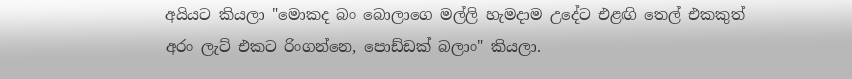අයියට කියලා "මොකද බං බොලාගෙ මල්ලි හැමදාම උදේට එළඟි තෙල් එකකුත් අරං ලැට් එකට රිංගන්නෙ, පොඩ්ඩක් බලාං" කියලා.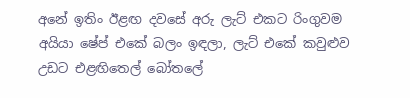අනේ ඉතිං ඊළඟ දවසේ අරු ලැට් එකට රිංගුවම අයියා ෂේප් එකේ බලං ඉඳලා, ලැට් එකේ කවුළුව උඩට එළඟිතෙල් බෝතලේ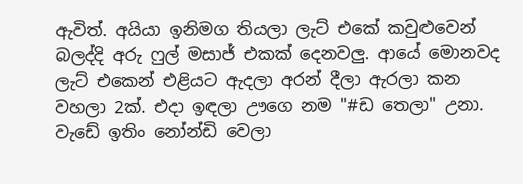ඇවිත්. අයියා ඉනිමග තියලා ලැට් එකේ කවුළුවෙන් බලද්දි අරු ෆුල් මසාජ් එකක් දෙනවලු. ආයේ මොනවද ලැට් එකෙන් එළියට ඇදලා අරන් දීලා ඇරලා කන වහලා 2ක්. එදා ඉඳලා ඌගෙ නම "#ඩ තෙලා" උනා. වැඩේ ඉතිං නෝන්ඩි වෙලා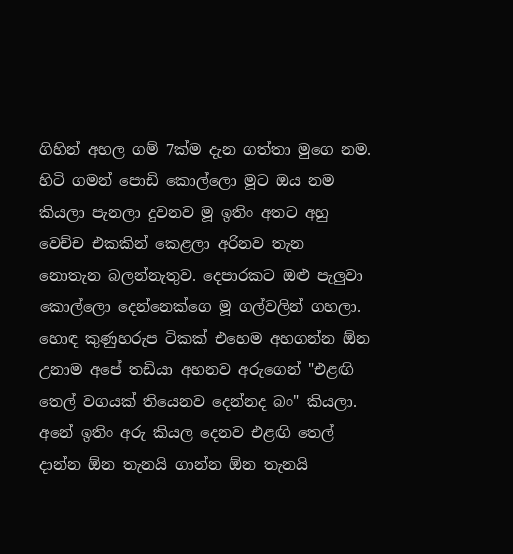ගිහින් අහල ගම් 7ක්ම දැන ගත්තා මුගෙ නම. හිටි ගමන් පොඩි කොල්ලො මූට ඔය නම කියලා පැනලා දුවනව මූ ඉතිං අතට අහු වෙච්ච එකකින් කෙළලා අරිනව තැන නොතැන බලන්නැතුව. දෙපාරකට ඔළු පැලුවා කොල්ලො දෙන්නෙක්ගෙ මූ ගල්වලින් ගහලා. හොඳ කුණුහරුප ටිකක් එහෙම අහගන්න ඕන උනාම අපේ තඩියා අහනව අරුගෙන් "එළඟි තෙල් වගයක් තියෙනව දෙන්නද බං" කියලා. අනේ ඉතිං අරු කියල දෙනව එළඟි තෙල් දාන්න ඕන තැනයි ගාන්න ඕන තැනයි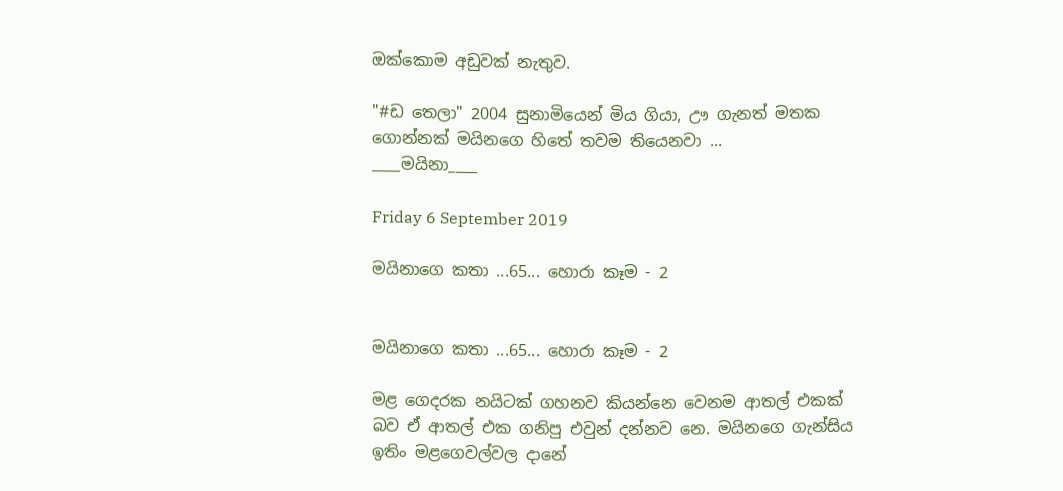ඔක්කොම අඩුවක් නැතුව.

"#ඩ තෙලා" 2004 සුනාමියෙන් මිය ගියා, ඌ ගැනත් මතක ගොන්නක් මයිනගෙ හිතේ තවම තියෙනවා ...
____මයිනා____

Friday 6 September 2019

මයිනාගෙ කතා ...65... හොරා කෑම - 2


මයිනාගෙ කතා ...65... හොරා කෑම - 2

මළ ගෙදරක නයිටක් ගහනව කියන්නෙ වෙනම ආතල් එකක් බව ඒ ආතල් එක ගනිපු එවුන් දන්නව නෙ. මයිනගෙ ගැන්සිය ඉතිං මළගෙවල්වල දානේ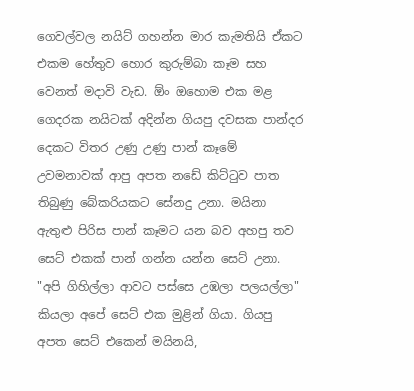ගෙවල්වල නයිට් ගහන්න මාර කැමතියි ඒකට එකම හේතුව හොර කුරුම්බා කෑම සහ වෙනත් මදාවි වැඩ. ඕං ඔහොම එක මළ ගෙදරක නයිටක් අදින්න ගියපු දවසක පාන්දර දෙකට විතර උණු උණු පාන් කෑමේ උවමනාවක් ආපු අපත නඩේ කිට්ටුව පාත තිබුණු බේකරියකට සේනදු උනා. මයිනා ඇතුළු පිරිස පාන් කෑමට යන බව අහපු තව සෙට් එකක් පාන් ගන්න යන්න සෙට් උනා. "අපි ගිහිල්ලා ආවට පස්සෙ උඹලා පලයල්ලා" කියලා අපේ සෙට් එක මුළින් ගියා. ගියපු අපත සෙට් එකෙන් මයිනයි,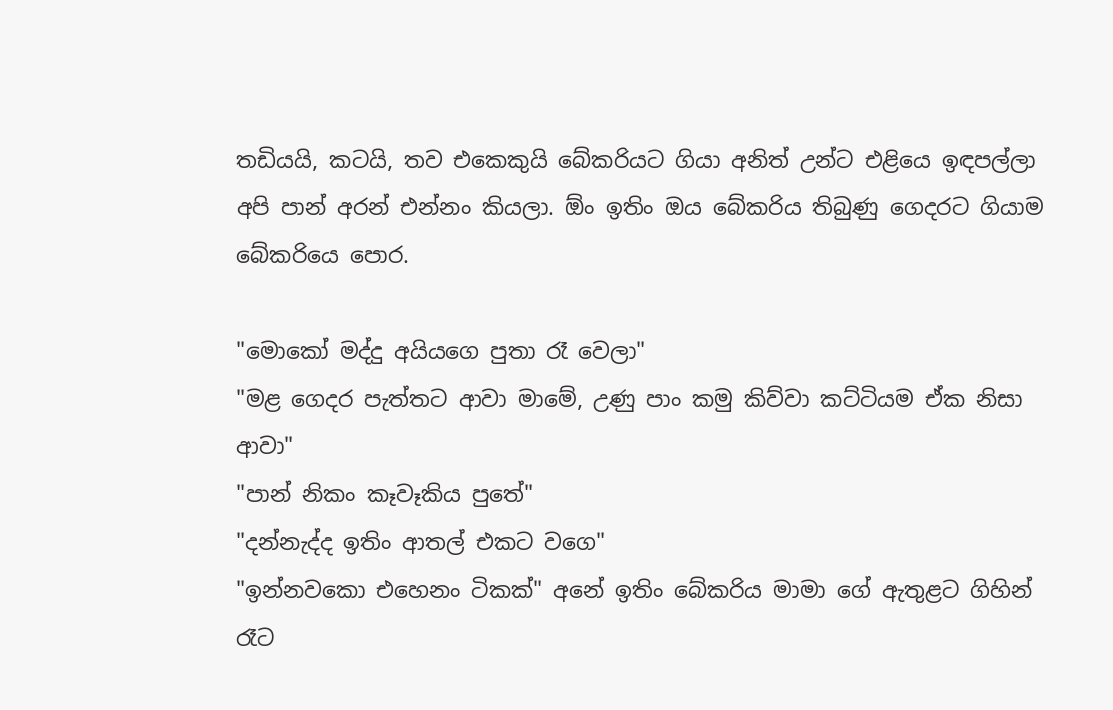තඩියයි, කටයි, තව එකෙකුයි බේකරියට ගියා අනිත් උන්ට එළියෙ ඉඳපල්ලා අපි පාන් අරන් එන්නං කියලා. ඕං ඉතිං ඔය බේකරිය තිබුණු ගෙදරට ගියාම බේකරියෙ පොර.

"මොකෝ මද්දු අයියගෙ පුතා රෑ වෙලා"
"මළ ගෙදර පැත්තට ආවා මාමේ, උණු පාං කමු කිව්වා කට්ටියම ඒක නිසා ආවා"
"පාන් නිකං කෑවෑකිය පුතේ"
"දන්නැද්ද ඉතිං ආතල් එකට වගෙ"
"ඉන්නවකො එහෙනං ටිකක්" අනේ ඉතිං බේකරිය මාමා ගේ ඇතුළට ගිහින් රෑට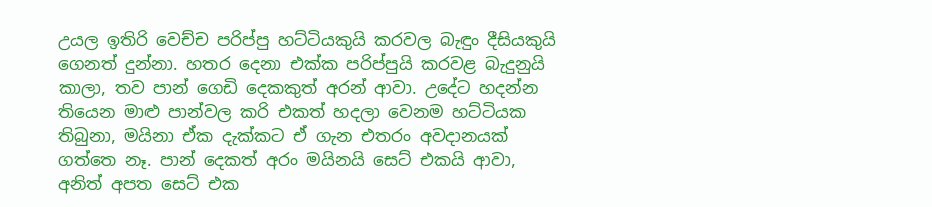උයල ඉතිරි වෙච්ච පරිප්පු හට්ටියකුයි කරවල බැඳුං දීසියකුයි ගෙනත් දුන්නා. හතර දෙනා එක්ක පරිප්පුයි කරවළ බැදුනුයි කාලා, තව පාන් ගෙඩි දෙකකුත් අරන් ආවා. උදේට හදන්න තියෙන මාළු පාන්වල කරි එකත් හදලා වෙනම හට්ටියක තිබුනා, මයිනා ඒක දැක්කට ඒ ගැන එතරං අවදානයක් ගත්තෙ නෑ. පාන් දෙකත් අරං මයිනයි සෙට් එකයි ආවා, අනිත් අපත සෙට් එක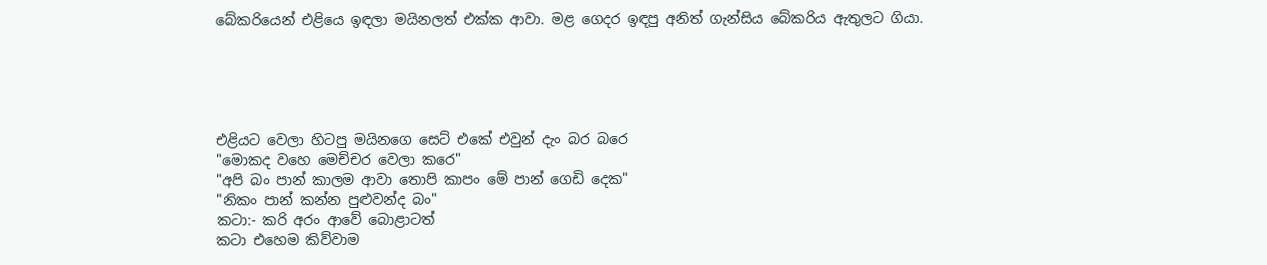බේකරියෙන් එළියෙ ඉඳලා මයිනලත් එක්ක ආවා. මළ ගෙදර ඉඳපු අනිත් ගැන්සිය බේකරිය ඇතුලට ගියා.





එළියට වෙලා හිටපු මයිනගෙ සෙට් එකේ එවුන් දැං බර බරෙ
"මොකද වහෙ මෙච්චර වෙලා කරෙ"
"අපි බං පාන් කාලම ආවා තොපි කාපං මේ පාන් ගෙඩි දෙක"
"නිකං පාන් කන්න පුළුවන්ද බං"
කටා:- කරි අරං ආවේ බොළාටත්
කටා එහෙම කිව්වාම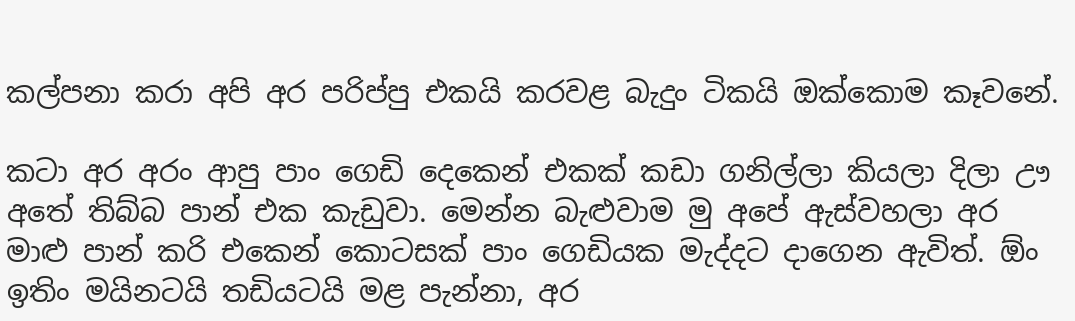කල්පනා කරා අපි අර පරිප්පු එකයි කරවළ බැදුං ටිකයි ඔක්කොම කෑවනේ.

කටා අර අරං ආපු පාං ගෙඩි දෙකෙන් එකක් කඩා ගනිල්ලා කියලා දිලා ඌ අතේ තිබ්බ පාන් එක කැඩුවා. මෙන්න බැළුවාම මු අපේ ඇස්වහලා අර මාළු පාන් කරි එකෙන් කොටසක් පාං ගෙඩියක මැද්දට දාගෙන ඇවිත්. ඕං ඉතිං මයිනටයි තඩියටයි මළ පැන්නා, අර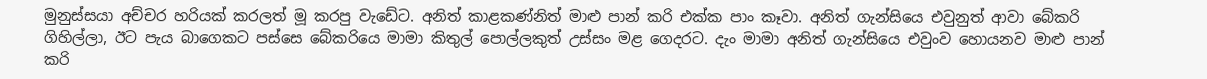මුනුස්සයා අච්චර හරියක් කරලත් මූ කරපු වැඩේට. අනිත් කාළකණ්නිත් මාළු පාන් කරි එක්ක පාං කෑවා. අනිත් ගැන්සියෙ එවුනුත් ආවා බේකරි ගිහිල්ලා, ඊට පැය බාගෙකට පස්සෙ බේකරියෙ මාමා කිතුල් පොල්ලකුත් උස්සං මළ ගෙදරට. දැං මාමා අනිත් ගැන්සියෙ එවුංව හොයනව මාළු පාන් කරි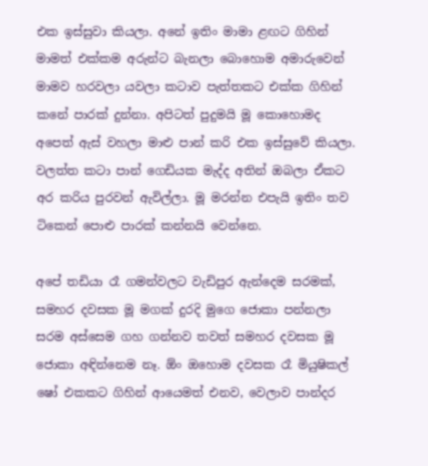එක ඉස්සුවා කියලා. අනේ ඉතිං මාමා ළඟට ගිහින් මාමත් එක්කම අරුන්ට බැනලා බොහොම අමාරුවෙන් මාමව හරවලා යවලා කටාව පැත්තකට එක්ක ගිහින් කනේ පාරක් දුන්නා. අපිටත් පුදුමයි මූ කොහොමද අපෙත් ඇස් වහලා මාළු පාන් කරි එක ඉස්සුවේ කියලා. වලත්ත කටා පාන් ගෙඩියක මැද්ද අතින් ඔබලා ඒකට අර කරිය පුරවන් ඇවිල්ලා. මූ මරන්න එපැයි ඉතිං තව ටිකෙන් පොළු පාරක් කන්නයි වෙන්නෙ.

අපේ තඩියා රෑ ගමන්වලට වැඩිපුර ඇන්දෙම සරමක්, සමහර දවසක මූ මගක් දුරදි මුගෙ ජොකා පන්නලා සරම අස්සෙම ගහ ගන්නව තවත් සමහර දවසක මූ ජොකා අඳින්නෙම නෑ. ඕං ඔහොම දවසක රෑ මියුෂිකල් ෂෝ එකකට ගිහින් ආයෙමත් එනව, වෙලාව පාන්දර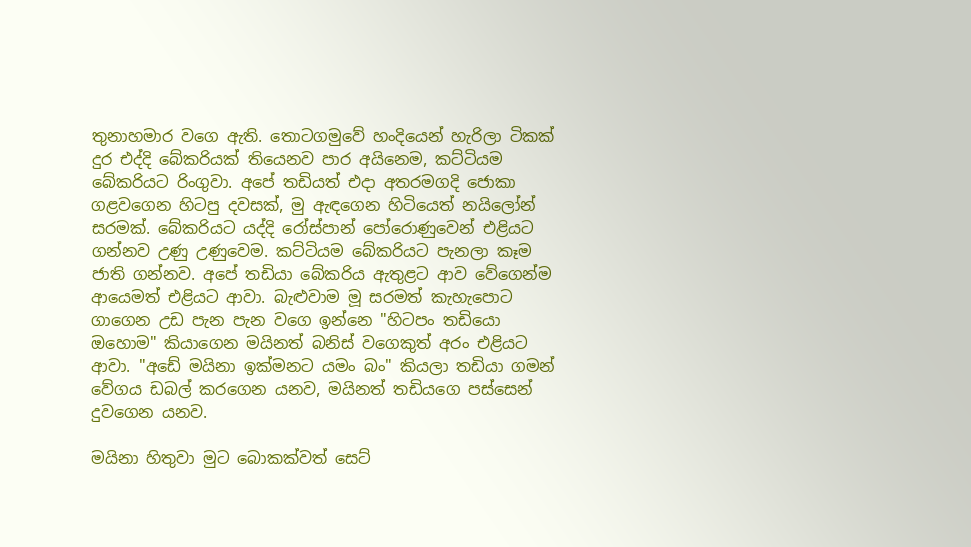තුනාහමාර වගෙ ඇති. තොටගමුවේ හංදියෙන් හැරිලා ටිකක් දුර එද්දි බේකරියක් තියෙනව පාර අයිනෙම, කට්ටියම බේකරියට රිංගුවා. අපේ තඩියත් එදා අතරමගදි ජොකා ගළවගෙන හිටපු දවසක්, මු ඇඳගෙන හිටියෙත් නයිලෝන් සරමක්. බේකරියට යද්දි රෝස්පාන් පෝරොණුවෙන් එළියට ගන්නව උණු උණුවෙම. කට්ටියම බේකරියට පැනලා කෑම ජාති ගන්නව. අපේ තඩියා බේකරිය ඇතුළට ආව වේගෙන්ම ආයෙමත් එළියට ආවා. බැළුවාම මූ සරමත් කැහැපොට ගාගෙන උඩ පැන පැන වගෙ ඉන්නෙ "හිටපං තඩියො ඔහොම" කියාගෙන මයිනත් බනිස් වගෙකුත් අරං එළියට ආවා. "අඩේ මයිනා ඉක්මනට යමං බං" කියලා තඩියා ගමන් වේගය ඩබල් කරගෙන යනව, මයිනත් තඩියගෙ පස්සෙන් දුවගෙන යනව.

මයිනා හිතුවා මුට බොකක්වත් සෙට්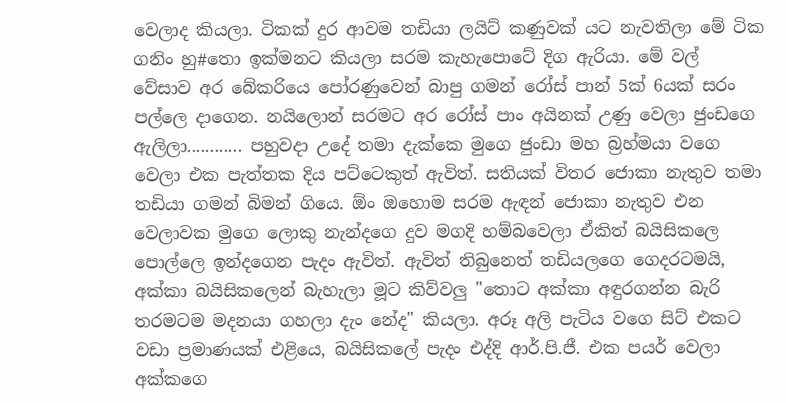වෙලාද කියලා. ටිකක් දුර ආවම තඩියා ලයිට් කණුවක් යට නැවතිලා මේ ටික ගනිං හු#තො ඉක්මනට කියලා සරම කැහැපොටේ දිග ඇරියා. මේ වල් වේසාව අර බේකරියෙ පෝරණුවෙන් බාපු ගමන් රෝස් පාන් 5ක් 6යක් සරං පල්ලෙ දාගෙන. නයිලොන් සරමට අර රෝස් පාං අයිනක් උණු වෙලා ජුංඩගෙ ඇලිලා............ පහුවදා උදේ තමා දැක්කෙ මුගෙ ජුංඩා මහ බ්‍රහ්මයා වගෙ වෙලා එක පැත්තක දිය පට්ටෙකුත් ඇවිත්. සතියක් විතර ජොකා නැතුව තමා තඩියා ගමන් බිමන් ගියෙ. ඕං ඔහොම සරම ඇඳන් ජොකා නැතුව එන වෙලාවක මුගෙ ලොකු නැන්දගෙ දුව මගදි හම්බවෙලා ඒකිත් බයිසිකලෙ පොල්ලෙ ඉන්දගෙන පැදං ඇවිත්. ඇවිත් තිබුනෙත් තඩියලගෙ ගෙදරටමයි, අක්කා බයිසිකලෙන් බැහැලා මූට කිව්වලු "තොට අක්කා අඳුරගන්න බැරි තරමටම මදනයා ගහලා දැං නේද" කියලා. අරූ අලි පැටිය වගෙ සිට් එකට වඩා ප්‍රමාණයක් එළියෙ, බයිසිකලේ පැදං එද්දි ආර්.පි.ජී. එක පයර් වෙලා අක්කගෙ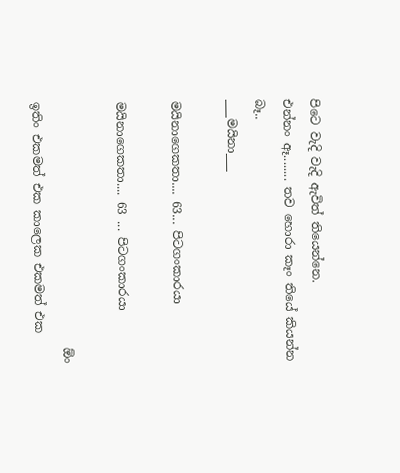පිටෙ වැදි වැදි ඇවිත් තියෙන්නෙ.
එන්නං ඈ........ තව හොරා කෑං තියේ කියන්න බෑ..
___මයිනා___

මයිනාගෙකතා.... 63... පිටගංකාරයා

මයිනාගෙකතා.... 63 ... පිටගංකාරයා

                                         ඕං ඉතිං එකමත් එක කාලෙක එකමත් එක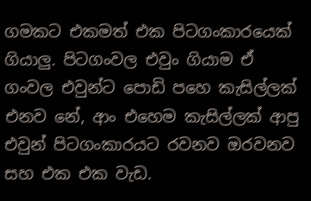ගමකට එකමත් එක පිටගංකාරයෙක් ගියාලු. පිටගංවල එවුං ගියාම ඒ ගංවල එවුන්ට පොඩි පහෙ කැසිල්ලක් එනව නේ, ආං එහෙම කැසිල්ලක් ආපු එවුන් පිටගංකාරයට රවනව ඔරවනව සහ එක එක වැඩ.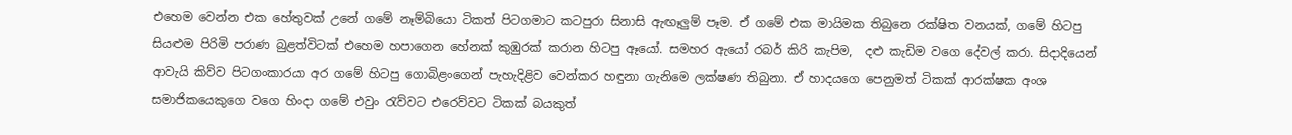එහෙම වෙන්න එක හේතුවක් උනේ ගමේ නෑම්බියො ටිකත් පිටගමාට කටපුරා සිනාසි ඇඟෑලුම් පෑම. ඒ ගමේ එක මායිමක තිබුනෙ රක්ෂිත වනයක්, ගමේ හිටපු සියළුම පිරිමි පරාණ බුළත්විටක් එහෙම හපාගෙන හේනක් කුඹුරක් කරාන හිටපු ඈයෝ. සමහර ඇයෝ රබර් කිරි කැපිම,  දළු කැඩිම වගෙ දේවල් කරා. සිදාදියෙන් ආවැයි කිව්ව පිටගංකාරයා අර ගමේ හිටපු ගොබිළංගෙන් පැහැදිළිව වෙන්කර හඳුනා ගැනිමෙ ලක්ෂණ තිබුනා. ඒ හාදයගෙ පෙනුමත් ටිකක් ආරක්ෂක අංශ සමාජිකයෙකුගෙ වගෙ හිංදා ගමේ එවුං රැව්වට එරෙව්වට ටිකක් බයකුත්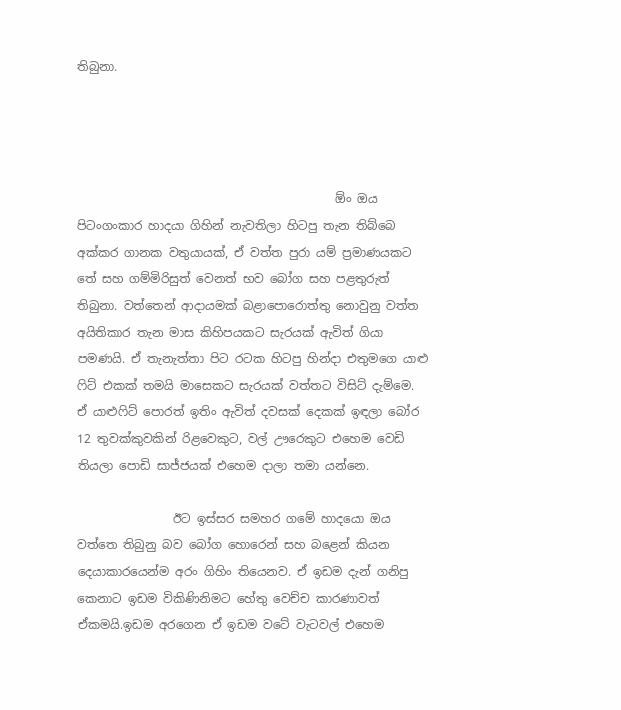තිබුනා.




                                           ඕං ඔය පිටංගංකාර හාදයා ගිහින් නැවතිලා හිටපු තැන තිබ්බෙ අක්කර ගානක වතුයායක්, ඒ වත්ත පුරා යම් ප්‍රමාණයකට තේ සහ ගම්මිරිසුත් වෙනත් භව බෝග සහ පළතුරුත් තිබුනා. වත්තෙන් ආදායමක් බළාපොරොත්තු නොවුනු වත්ත අයිතිකාර තැන මාස කිහිපයකට සැරයක් ඇවිත් ගියා පමණයි. ඒ තැනැත්තා පිට රටක හිටපු හින්දා එතුමගෙ යාළු ෆිට් එකක් තමයි මාසෙකට සැරයක් වත්තට විසිට් දැම්මෙ. ඒ යාළුෆිට් පොරත් ඉතිං ඇවිත් දවසක් දෙකක් ඉඳලා බෝර 12 තුවක්කුවකින් රිළවෙකුට, වල් ඌරෙකුට එහෙම වෙඩි තියලා පොඩි සාජ්ජයක් එහෙම දාලා තමා යන්නෙ.

                ඊට ඉස්සර සමහර ගමේ හාදයො ඔය වත්තෙ තිබුනු බව බෝග හොරෙන් සහ බළෙන් කියන දෙයාකාරයෙන්ම අරං ගිහිං තියෙනව. ඒ ඉඩම දැන් ගනිපු කෙනාට ඉඩම විකිණිනිමට හේතු වෙච්ච කාරණාවත් ඒකමයි.ඉඩම අරගෙන ඒ ඉඩම වටේ වැටවල් එහෙම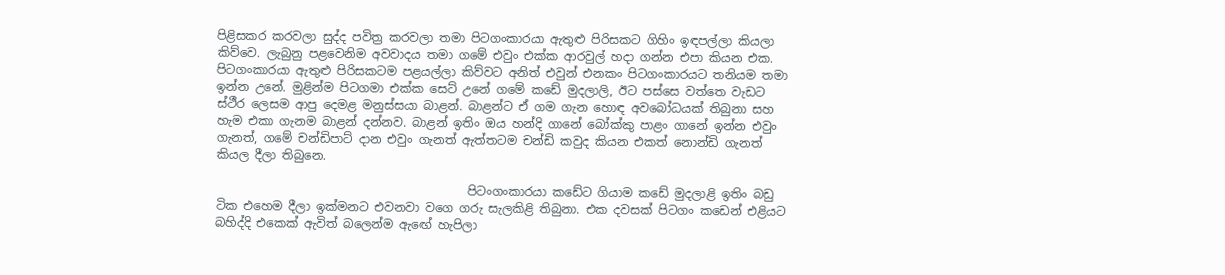පිළිසකර කරවලා සුද්ද පවිත්‍ර කරවලා තමා පිටගංකාරයා ඇතුළු පිරිසකට ගිහිං ඉඳපල්ලා කියලා කිව්වෙ. ලැබුනු පළවෙනිම අවවාදය තමා ගමේ එවුං එක්ක ආරවුල් හදා ගන්න එපා කියන එක. පිටගංකාරයා ඇතුළු පිරිසකටම පළයල්ලා කිව්වට අනිත් එවුන් එනකං පිටගංකාරයට තනියම තමා ඉන්න උනේ. මුළින්ම පිටගමා එක්ක සෙට් උනේ ගමේ කඩේ මුදලාලි, ඊට පස්සෙ වත්තෙ වැඩට ස්ථීර ලෙසම ආපු දෙමළ මනුස්සයා බාළන්. බාළන්ට ඒ ගම ගැන හොඳ අවබෝධයක් තිබුනා සහ හැම එකා ගැනම බාළන් දන්නව. බාළන් ඉතිං ඔය හන්දි ගානේ බෝක්කු පාළං ගානේ ඉන්න එවුං ගැනත්, ගමේ චන්ඩිපාට් දාන එවුං ගැනත් ඇත්තටම චන්ඩි කවුද කියන එකත් නොන්ඩි ගැනත් කියල දීලා තිබුනෙ.

                                          පිටංගංකාරයා කඩේට ගියාම කඩේ මුදලාළි ඉතිං බඩු ටික එහෙම දීලා ඉක්මනට එවනවා වගෙ ගරු සැලකිළි තිබුනා. එක දවසක් පිටගං කඩෙන් එළියට බහිද්දි එකෙක් ඇවිත් බලෙන්ම ඇඟේ හැපිලා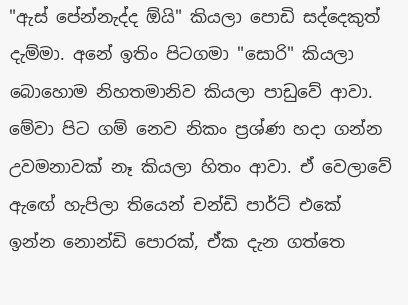"ඇස් පේන්නැද්ද ඕයි" කියලා පොඩි සද්දෙකුත් දැම්මා. අනේ ඉතිං පිටගමා "සොරි" කියලා බොහොම නිහතමානිව කියලා පාඩුවේ ආවා. මේවා පිට ගම් නෙව නිකං ප්‍රශ්ණ හදා ගන්න උවමනාවක් නෑ කියලා හිතං ආවා. ඒ වෙලාවේ ඇඟේ හැපිලා තියෙන් චන්ඩි පාර්ට් එකේ ඉන්න නොන්ඩි පොරක්, ඒක දැන ගත්තෙ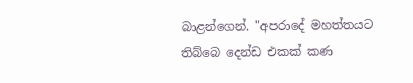බාළන්ගෙන්. "අපරාදේ මහත්තයට තිබ්බෙ දෙන්ඩ එකක් කණ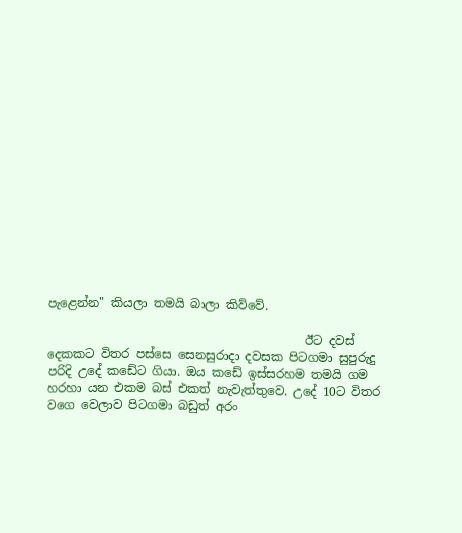පැළෙන්න" කියලා තමයි බාලා කිව්වේ.

                                           ඊට දවස් දෙකකට විතර පස්සෙ සෙනසුරාදා දවසක පිටගමා සුපුරුදු පරිදි උදේ කඩේට ගියා. ඔය කඩේ ඉස්සරහම තමයි ගම හරහා යන එකම බස් එකත් නැවැත්තුවෙ. උදේ 10ට විතර වගෙ වෙලාව පිටගමා බඩුත් අරං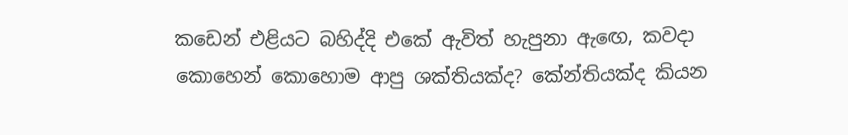කඩෙන් එළියට බහිද්දි එකේ ඇවිත් හැපුනා ඇඟෙ, කවදා කොහෙන් කොහොම ආපු ශක්තියක්ද? කේන්තියක්ද කියන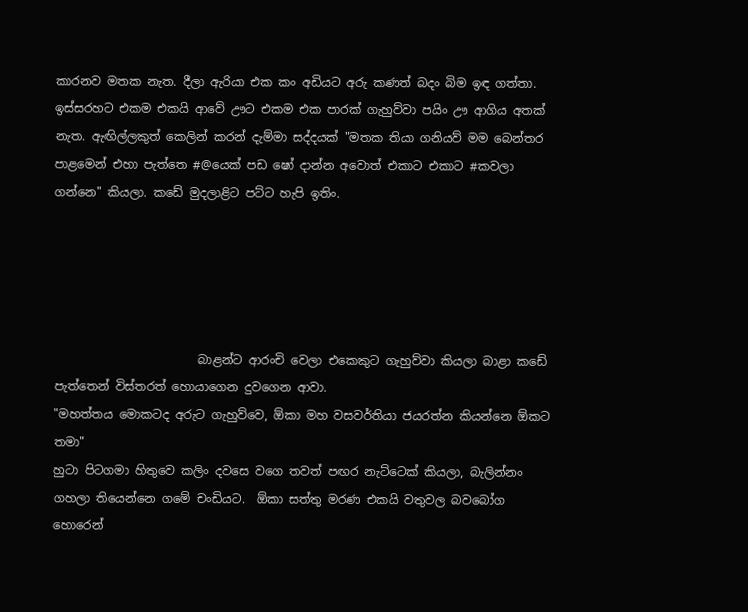කාරනව මතක නැත. දීලා ඇරියා එක කං අඩියට අරු කණත් බදං බිම ඉඳ ගත්තා. ඉස්සරහට එකම එකයි ආවේ ඌට එකම එක පාරක් ගැහුව්වා පයිං ඌ ආගිය අතක් නැත. ඇඟිල්ලකුත් කෙලින් කරන් දැම්මා සද්දයක් "මතක තියා ගනියව් මම බෙන්තර පාළමෙන් එහා පැත්තෙ #@යෙක් පඩ ෂෝ දාන්න අවොත් එකාට එකාට #කවලා ගන්නෙ" කියලා. කඩේ මුදලාළිට පට්ට හැපි ඉතිං.





                        බාළන්ට ආරංචි වෙලා එකෙකුට ගැහුව්වා කියලා බාළා කඩේ පැත්තෙන් විස්තරත් හොයාගෙන දුවගෙන ආවා.
"මහත්තය මොකටද අරුට ගැහුව්වෙ, ඕකා මහ වසවර්තියා ජයරත්න කියන්නෙ ඕකට තමා"
හුටා පිටගමා හිතුවෙ කලිං දවසෙ වගෙ තවත් පඟර නැට්ටෙක් කියලා, බැලින්නං ගහලා තියෙන්නෙ ගමේ චංඩියට.  ඕකා සත්තු මරණ එකයි වතුවල බවබෝග හොරෙන්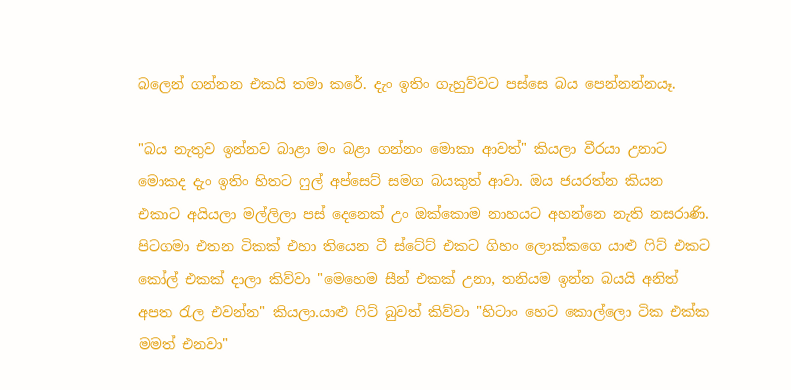බලෙන් ගන්නන එකයි තමා කරේ. දැං ඉතිං ගැහුව්වට පස්සෙ බය පෙන්නන්නයෑ.

"බය නැතුව ඉන්නව බාළා මං බළා ගන්නං මොකා ආවත්" කියලා වීරයා උනාට මොකද දැං ඉතිං හිතට ෆුල් අප්සෙට් සමග බයකුත් ආවා. ඔය ජයරත්න කියන එකාට අයියලා මල්ලිලා පස් දෙනෙක් උං ඔක්කොම නාහයට අහන්නෙ නැති නසරාණි. පිටගමා එතන ටිකක් එහා තියෙන ටී ස්ටේට් එකට ගිහං ලොක්කගෙ යාළු ෆිට් එකට කෝල් එකක් දාලා කිව්වා "මෙහෙම සීන් එකක් උනා, තනියම ඉන්න බයයි අනිත් අපත රැල එවන්න" කියලා.යාළු ෆිට් බුවත් කිව්වා "හිටාං හෙට කොල්ලො ටික එක්ක මමත් එනවා"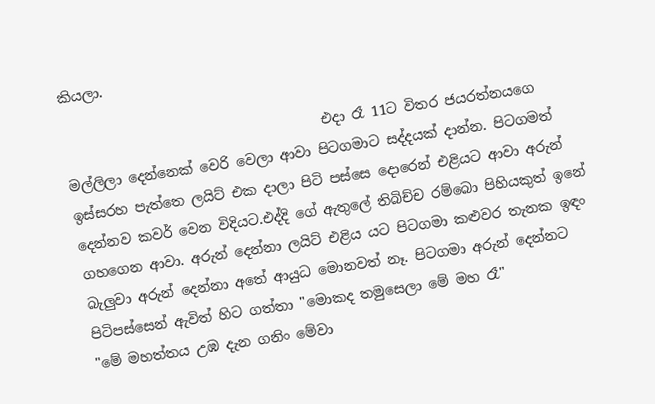කියලා.

                                     එදා රෑ 11ට විතර ජයරත්නයගෙ මල්ලිලා දෙන්නෙක් වෙරි වෙලා ආවා පිටගමාට සද්දයක් දාන්න. පිටගමත් ඉස්සරහ පැත්තෙ ලයිට් එක දාලා පිටි පස්සෙ දොරෙන් එළියට ආවා අරුන් දෙන්නව කවර් වෙන විදියට.එද්දි ගේ ඇතුලේ තිබිච්ච රම්බො පිහියකුත් ඉනේ ගහගෙන ආවා. අරුන් දෙන්නා ලයිට් එළිය යට පිටගමා කළුවර තැනක ඉඳං බැලුවා අරුන් දෙන්නා අතේ ආයුධ මොනවත් නෑ. පිටගමා අරුන් දෙන්නට පිටිපස්සෙන් ඇවිත් හිට ගත්තා "මොකද තමුසෙලා මේ මහ රෑ"
"මේ මහත්තය උඹ දැන ගනිං මේවා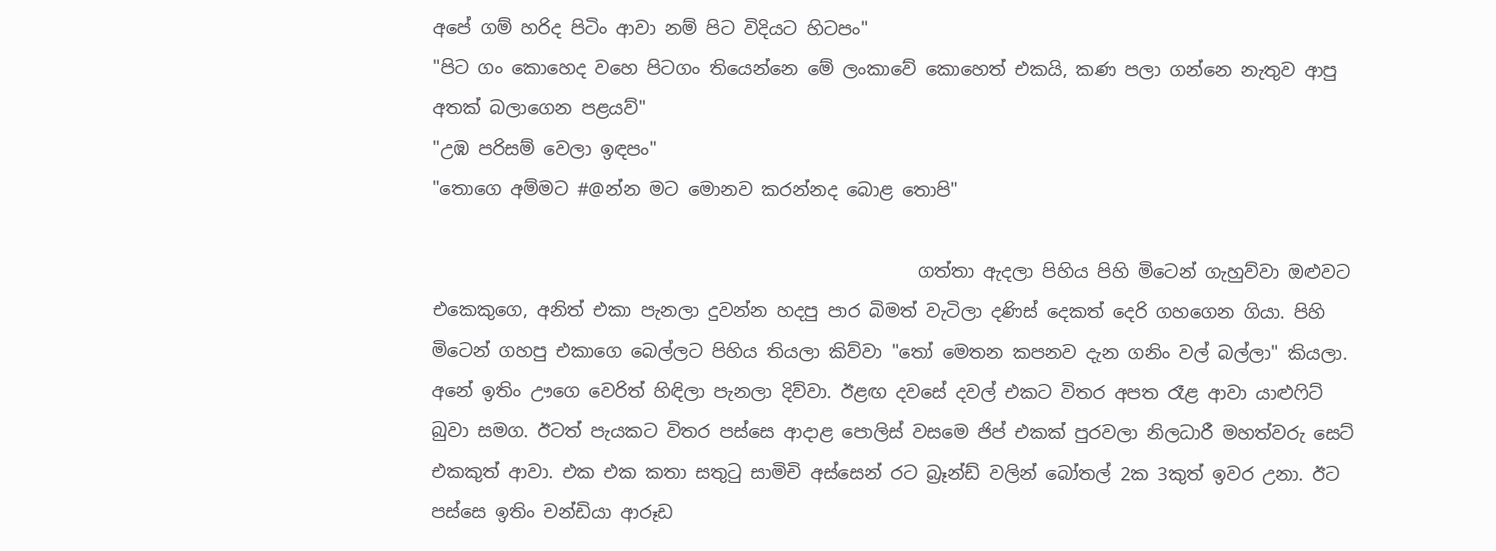අපේ ගම් හරිද පිටිං ආවා නම් පිට විදියට හිටපං"
"පිට ගං කොහෙද වහෙ පිටගං තියෙන්නෙ මේ ලංකාවේ කොහෙත් එකයි, කණ පලා ගන්නෙ නැතුව ආපු අතක් බලාගෙන පළයව්"
"උඹ පරිසම් වෙලා ඉඳපං"
"තොගෙ අම්මට #@න්න මට මොනව කරන්නද බොළ තොපි"

                                                      ගත්තා ඇදලා පිහිය පිහි මිටෙන් ගැහුව්වා ඔළුවට එකෙකුගෙ, අනිත් එකා පැනලා දුවන්න හදපු පාර බිමත් වැටිලා දණිස් දෙකත් දෙරි ගහගෙන ගියා. පිහි මිටෙන් ගහපු එකාගෙ බෙල්ලට පිහිය තියලා කිව්වා "තෝ මෙතන කපනව දැන ගනිං වල් බල්ලා" කියලා. අනේ ඉතිං ඌගෙ වෙරිත් හිඳිලා පැනලා දිව්වා. ඊළඟ දවසේ දවල් එකට විතර අපත රෑළ ආවා යාළුෆිට් බුවා සමග. ඊටත් පැයකට විතර පස්සෙ ආදාළ පොලිස් වසමෙ ජිප් එකක් පුරවලා නිලධාරී මහත්වරු සෙට් එකකුත් ආවා. එක එක කතා සතුටු සාමිචි අස්සෙන් රට බ්‍රෑන්ඩ් වලින් බෝතල් 2ක 3කුත් ඉවර උනා. ඊට පස්සෙ ඉතිං චන්ඩියා ආරූඩ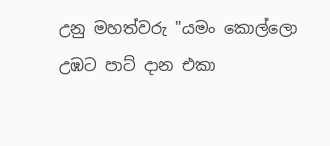උනු මහත්වරු "යමං කොල්ලො උඹට පාට් දාන එකා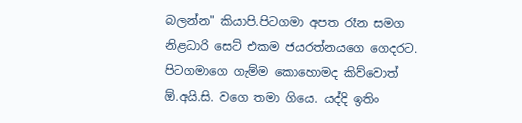බලන්න" කියාපි.පිටගමා අපත රෑන සමග නිළධාරි සෙට් එකම ජයරත්නයගෙ ගෙදරට. පිටගමාගෙ ගැම්ම කොහොමද කිව්වොත් ඕ.අයි.සි. වගෙ තමා ගියෙ. යද්දි ඉතිං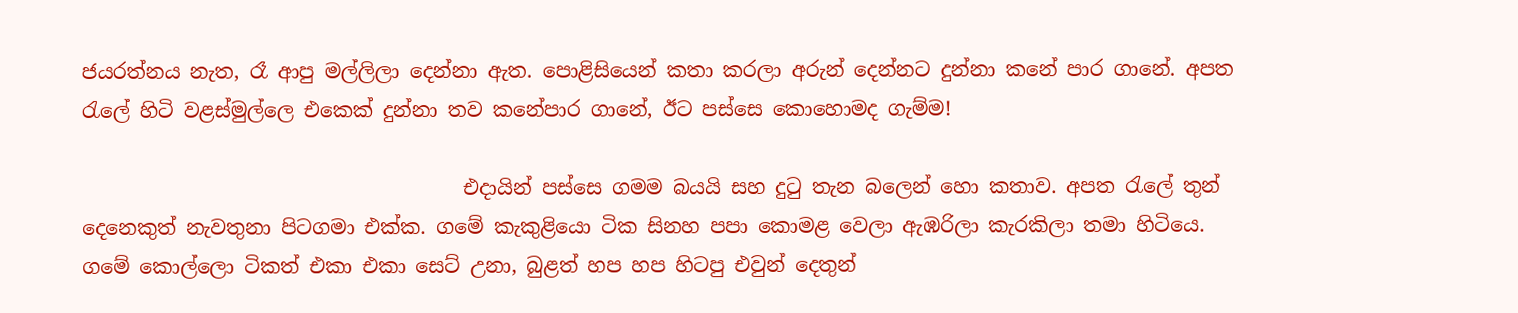ජයරත්නය නැත, රෑ ආපු මල්ලිලා දෙන්නා ඇත. පොළිසියෙන් කතා කරලා අරුන් දෙන්නට දුන්නා කනේ පාර ගානේ. අපත රැලේ හිටි වළස්මුල්ලෙ එකෙක් දුන්නා තව කනේපාර ගානේ, ඊට පස්සෙ කොහොමද ගැම්ම!

                                      එදායින් පස්සෙ ගමම බයයි සහ දුටු තැන බලෙන් හො කතාව. අපත රැලේ තුන් දෙනෙකුත් නැවතුනා පිටගමා එක්ක. ගමේ කැකුළියො ටික සිනහ පපා කොමළ වෙලා ඇඹරිලා කැරකිලා තමා හිටියෙ. ගමේ කොල්ලො ටිකත් එකා එකා සෙට් උනා, බුළත් හප හප හිටපු එවුන් දෙතුන්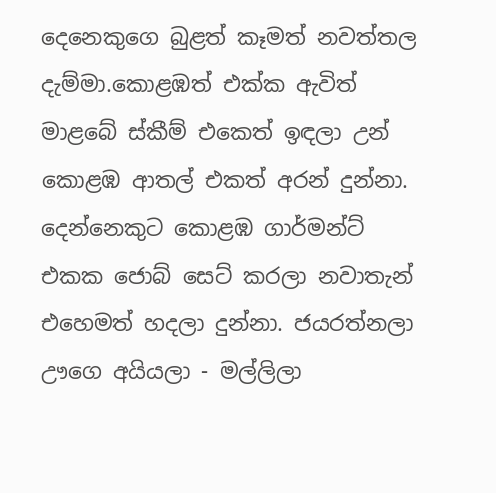දෙනෙකුගෙ බුළත් කෑමත් නවත්තල දැම්මා.කොළඹත් එක්ක ඇවිත් මාළබේ ස්කීම් එකෙත් ඉඳලා උන් කොළඹ ආතල් එකත් අරන් දුන්නා. දෙන්නෙකුට කොළඹ ගාර්මන්ට් එකක ජොබ් සෙට් කරලා නවාතැන් එහෙමත් හදලා දුන්නා. ජයරත්නලා ඌගෙ අයියලා - මල්ලිලා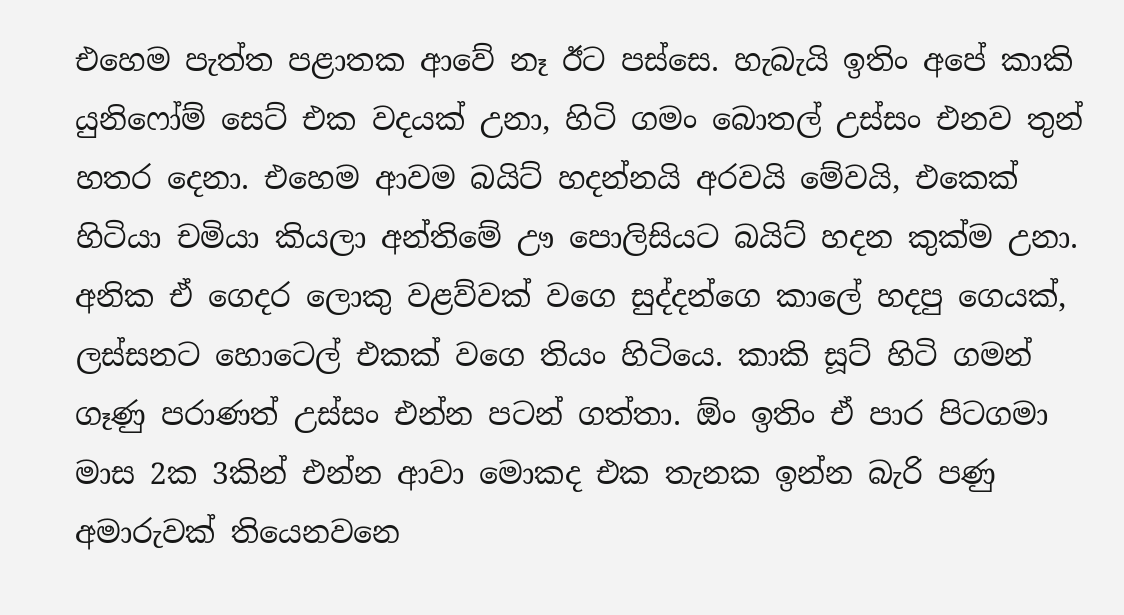එහෙම පැත්ත පළාතක ආවේ නෑ ඊට පස්සෙ. හැබැයි ඉතිං අපේ කාකි යුනිෆෝම් සෙට් එක වදයක් උනා, හිටි ගමං බොතල් උස්සං එනව තුන් හතර දෙනා. එහෙම ආවම බයිට් හදන්නයි අරවයි මේවයි, එකෙක් හිටියා චමියා කියලා අන්තිමේ ඌ පොලිසියට බයිට් හදන කුක්ම උනා. අනික ඒ ගෙදර ලොකු වළව්වක් වගෙ සුද්දන්ගෙ කාලේ හදපු ගෙයක්, ලස්සනට හොටෙල් එකක් වගෙ තියං හිටියෙ. කාකි සූට් හිටි ගමන් ගෑණු පරාණත් උස්සං එන්න පටන් ගත්තා. ඕං ඉතිං ඒ පාර පිටගමා මාස 2ක 3කින් එන්න ආවා මොකද එක තැනක ඉන්න බැරි පණු අමාරුවක් තියෙනවනෙ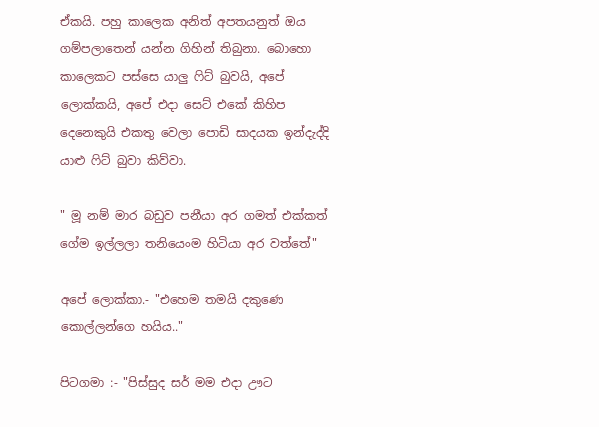ඒකයි. පහු කාලෙක අනිත් අපතයනුත් ඔය ගම්පලාතෙන් යන්න ගිහින් තිබුනා. බොහො කාලෙකට පස්සෙ යාලු ෆිට් බුවයි, අපේ ලොක්කයි, අපේ එදා සෙට් එකේ කිහිප දෙනෙකුයි එකතු වෙලා පොඩි සාදයක ඉන්දැද්දි යාළු ෆිට් බුවා කිව්වා.

" මූ නම් මාර බඩුව පනීයා අර ගමත් එක්කත් ගේම ඉල්ලලා තනියෙංම හිටියා අර වත්තේ"

අපේ ලොක්කා.- "එහෙම තමයි දකුණෙ කොල්ලන්ගෙ හයිය.."

පිටගමා :- "පිස්සුද සර් මම එදා ඌට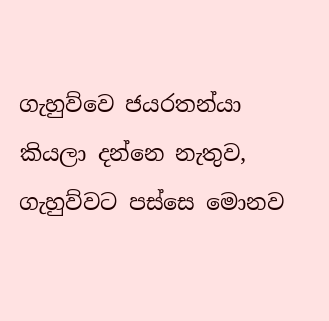ගැහුව්වෙ ජයරතන්යා කියලා දන්නෙ නැතුව, ගැහුව්වට පස්සෙ මොනව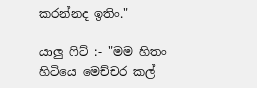කරන්නද ඉතිං."

යාලු ෆිට් :- "මම හිතං හිටියෙ මෙච්චර කල්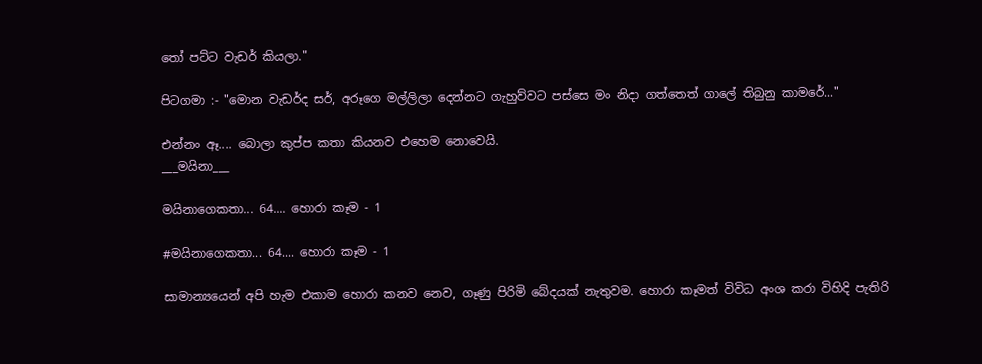තෝ පට්ට වැඩර් කියලා."

පිටගමා :- "මොන වැඩර්ද සර්, අරූගෙ මල්ලිලා දෙන්නට ගැහුව්වට පස්සෙ මං නිදා ගත්තෙත් ගාලේ තිබුනු කාමරේ..."

එන්නං ඈ.... බොලා කුප්ප කතා කියනව එහෙම නොවෙයි.
___මයිනා___

මයිනාගෙකතා... 64.... හොරා කෑම - 1

#මයිනාගෙකතා... 64.... හොරා කෑම - 1

සාමාන්‍යයෙන් අපි හැම එකාම හොරා කනව නෙව, ගෑණු පිරිමි බේදයක් නැතුවම. හොරා කෑමත් විවිධ අංශ කරා විහිදි පැතිරි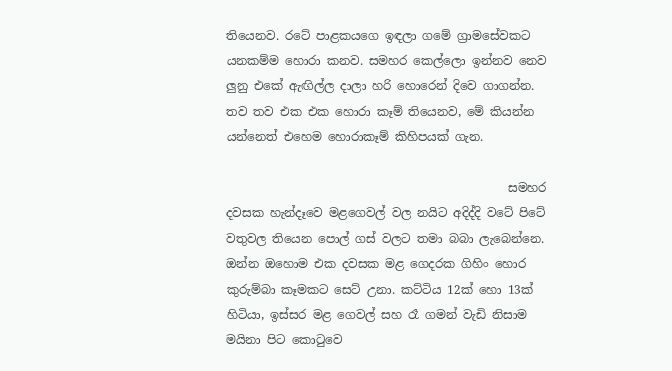තියෙනව. රටේ පාළකයගෙ ඉඳලා ගමේ ග්‍රාමසේවකට යනකම්ම හොරා කනව. සමහර කෙල්ලො ඉන්නව නෙව ලුනු එකේ ඇඟිල්ල දාලා හරි හොරෙන් දිවෙ ගාගන්න. තව තව එක එක හොරා කෑම් තියෙනව, මේ කියන්න යන්නෙත් එහෙම හොරාකෑම් කිහිපයක් ගැන.

                                               සමහර දවසක හැන්දෑවෙ මළගෙවල් වල නයිට අදිද්දි වටේ පිටේ වතුවල තියෙන පොල් ගස් වලට තමා බබා ලැබෙන්නෙ. ඔන්න ඔහොම එක දවසක මළ ගෙදරක ගිහිං හොර කුරුම්බා කෑමකට සෙට් උනා. කට්ටිය 12ක් හො 13ක් හිටියා, ඉස්සර මළ ගෙවල් සහ රෑ ගමන් වැඩි නිසාම මයිනා පිට කොටුවෙ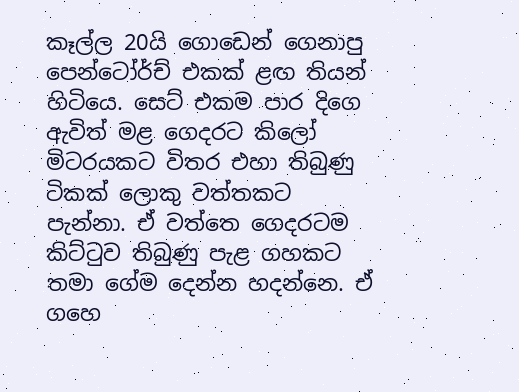කෑල්ල 20යි ගොඩෙන් ගෙනාපු පෙන්ටෝර්ච් එකක් ළඟ තියන් හිටියෙ. සෙට් එකම පාර දිගෙ ඇවිත් මළ ගෙදරට කිලෝ මිටරයකට විතර එහා තිබුණු ටිකක් ලොකු වත්තකට පැන්නා. ඒ වත්තෙ ගෙදරටම කිට්ටුව තිබුණු පැළ ගහකට තමා ගේම දෙන්න හදන්නෙ. ඒ ගහෙ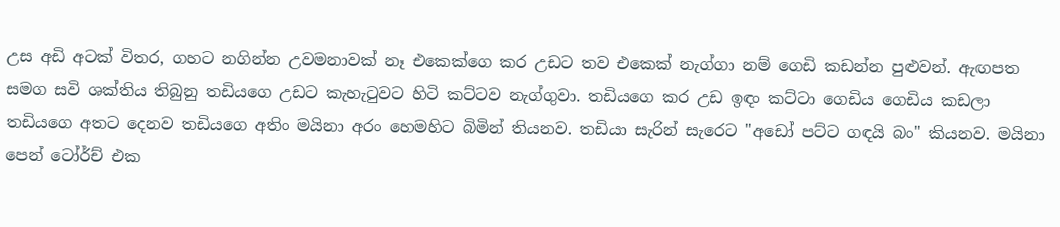උස අඩි අටක් විතර, ගහට නගින්න උවමනාවක් නෑ එකෙක්ගෙ කර උඩට තව එකෙක් නැග්ගා නම් ගෙඩි කඩන්න පුළුවන්. ඇඟපත සමග සවි ශක්තිය තිබුනු තඩියගෙ උඩට කැහැටුවට හිටි කට්ටව නැග්ගුවා. තඩියගෙ කර උඩ ඉඳං කට්ටා ගෙඩිය ගෙඩිය කඩලා තඩියගෙ අතට දෙනව තඩියගෙ අතිං මයිනා අරං හෙමහිට බිමින් තියනව. තඩියා සැරින් සැරෙට "අඩෝ පට්ට ගඳයි බං" කියනව. මයිනා පෙන් ටෝර්ච් එක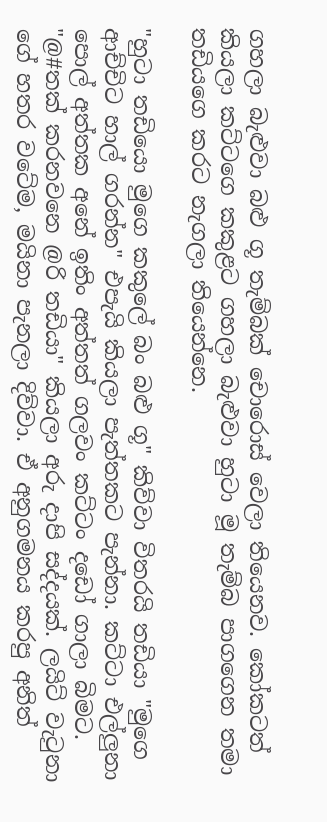ගහලා බැළුවා බළු ගූ තැම්බක් චොරොස් වෙලා තියෙනව. කෝකටත් කියලා කට්ටගෙ කකුළට ගහලා බැළුවා හුටා මූ තැම්බ පාගගෙන තමා තඩියගෙ කරට නැගලා තියෙන්නෙ.

"හුටා තඩියො මුගෙ කකුලේ බං බළු ගූ" කිව්වා විතරයි තඩියා "මුගෙ ආච්චිට හාල් ගරන්න" එපැයි කියලා පැත්තකට පැන්නා. කට්ටා එල්ලුනා පොල් අත්තක අනේ ඉතිං අත්තත් ගලවං කට්ටං දඩෝ ගාලා බිමට. "@#තක් කරනවනෙ @රි තඩියා" කියලා අරු දාපි සද්දයක්. ලයිට් වැටුනා ගේ හතර වටේම, මයිනා පැනලා දිව්වා. ඒ අනුගමනය කරපු අනිත්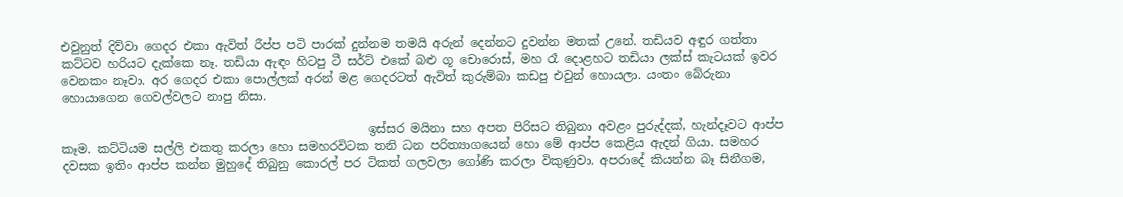එවුනුත් දිව්වා ගෙදර එකා ඇවිත් රීප්ප පටි පාරක් දුන්නම තමයි අරුන් දෙන්නට දුවන්න මතක් උනේ. තඩියව අඳුර ගත්තා කට්ටව හරියට දැක්කෙ නෑ. තඩියා ඇඳං හිටපු ටී සර්ට් එකේ බළු ගූ චොරොස්, මහ රෑ දොළහට තඩියා ලක්ස් කැටයක් ඉවර වෙනකං නෑවා. අර ගෙදර එකා පොල්ලක් අරන් මළ ගෙදරටත් ඇවිත් කුරුම්බා කඩපු එවුන් හොයලා. යංතං බේරුනා හොයාගෙන ගෙවල්වලට නාපු නිසා.

                                                   ඉස්සර මයිනා සහ අපත පිරිසට තිබුනා අවළං පුරුද්දක්, හැන්දෑවට ආප්ප කෑම. කට්ටියම සල්ලි එකතු කරලා හො සමහරවිටක තනි ධන පරිත්‍යාගයෙන් හො මේ ආප්ප කෙළිය ඇදන් ගියා. සමහර දවසක ඉතිං ආප්ප කන්න මුහුදේ තිබුනු කොරල් පර ටිකත් ගලවලා ගෝණි කරලා විකුණුවා. අපරාදේ කියන්න බෑ සිනීගම,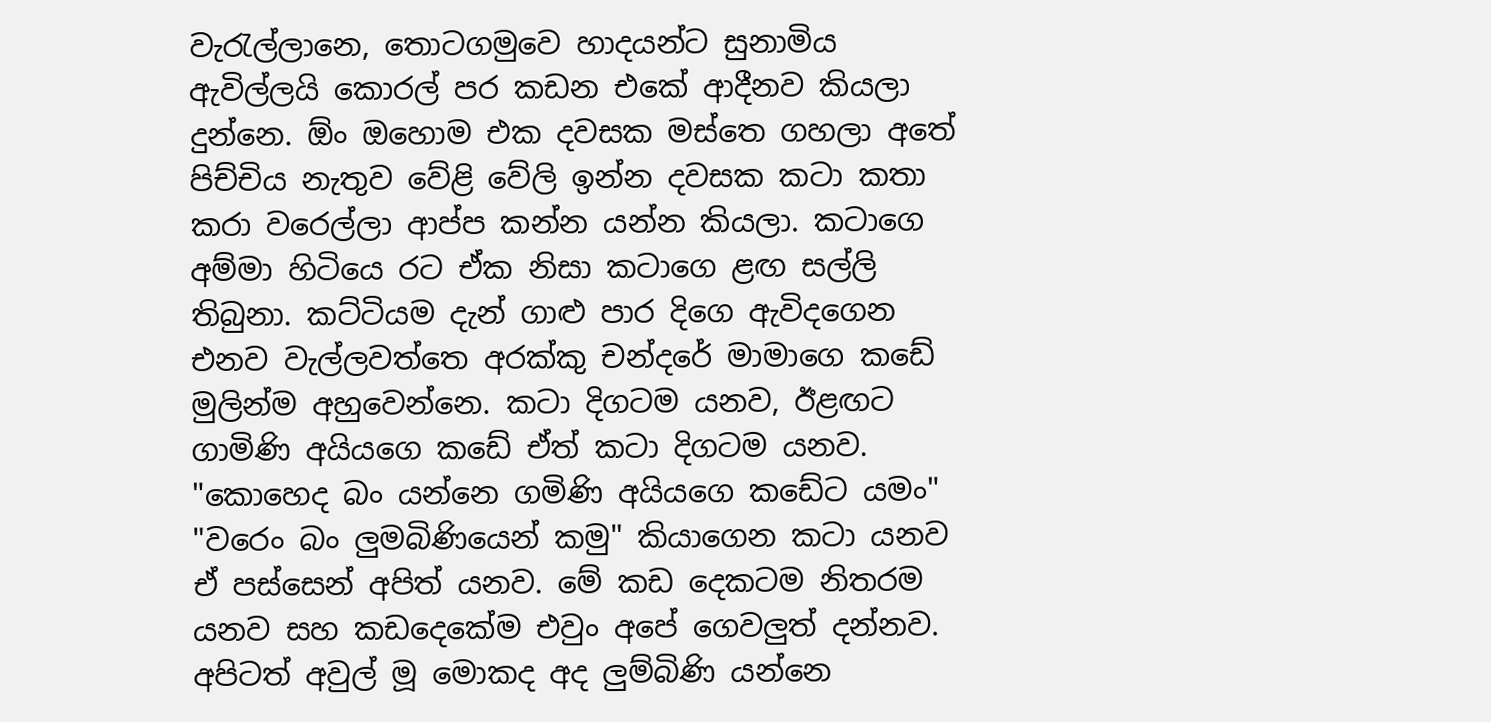වැරැල්ලානෙ, තොටගමුවෙ හාදයන්ට සුනාමිය ඇවිල්ලයි කොරල් පර කඩන එකේ ආදීනව කියලා දුන්නෙ. ඕං ඔහොම එක දවසක මස්තෙ ගහලා අතේ පිච්චිය නැතුව වේළි වේලි ඉන්න දවසක කටා කතා කරා වරෙල්ලා ආප්ප කන්න යන්න කියලා. කටාගෙ අම්මා හිටියෙ රට ඒක නිසා කටාගෙ ළඟ සල්ලි තිබුනා. කට්ටියම දැන් ගාළු පාර දිගෙ ඇවිදගෙන එනව වැල්ලවත්තෙ අරක්කු චන්දරේ මාමාගෙ කඩේ මුලින්ම අහුවෙන්නෙ. කටා දිගටම යනව, ඊළඟට ගාමිණි අයියගෙ කඩේ ඒත් කටා දිගටම යනව. "කොහෙද බං යන්නෙ ගමිණි අයියගෙ කඩේට යමං" "වරෙං බං ලුමබිණියෙන් කමු" කියාගෙන කටා යනව ඒ පස්සෙන් අපිත් යනව. මේ කඩ දෙකටම නිතරම යනව සහ කඩදෙකේම එවුං අපේ ගෙවලුත් දන්නව. අපිටත් අවුල් මූ මොකද අද ලුම්බිණි යන්නෙ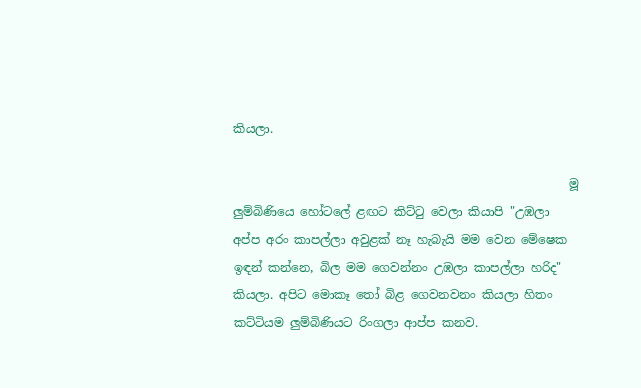කියලා.

                                                        මූ ලුම්බිණියෙ හෝටලේ ළඟට කිට්ටු වෙලා කියාපි "උඹලා අප්ප අරං කාපල්ලා අවුළක් නෑ හැබැයි මම වෙන මේෂෙක ඉඳන් කන්නෙ, බිල මම ගෙවන්නං උඹලා කාපල්ලා හරිද" කියලා. අපිට මොකෑ තෝ බිළ ගෙවනවනං කියලා හිතං කට්ටියම ලුම්බිණියට රිංගලා ආප්ප කනව.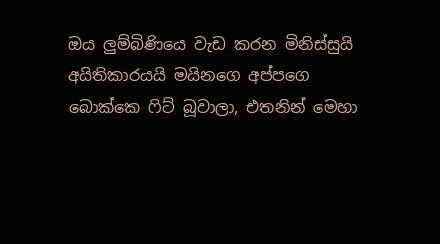ඔය ලුම්බිණියෙ වැඩ කරන මිනිස්සුයි අයිතිකාරයයි මයිනගෙ අප්පගෙ බොක්කෙ ෆිට් බූවාලා, එතනින් මෙහා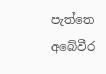පැත්තෙ අබේවීර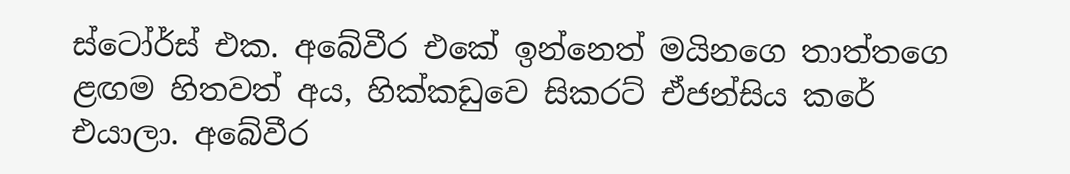ස්ටෝර්ස් එක. අබේවීර එකේ ඉන්නෙත් මයිනගෙ තාත්තගෙ ළඟම හිතවත් අය, හික්කඩුවෙ සිකරට් ඒජන්සිය කරේ එයාලා. අබේවීර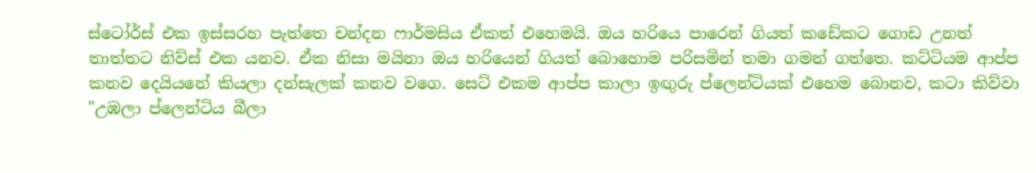ස්ටෝර්ස් එක ඉස්සරහ පැත්තෙ චන්දන ෆාර්මසිය ඒකත් එහෙමයි. ඔය හරියෙ පාරෙන් ගියත් කඩේකට ගොඩ උනත් තාත්තට නිව්ස් එක යනව. ඒක නිසා මයිනා ඔය හරියෙන් ගියත් බොහොම පරිසමින් තමා ගමන් ගත්තෙ. කට්ටියම ආප්ප කනව දෙයියනේ කියලා දන්සැලක් කනව වගෙ. සෙට් එකම ආප්ප කාලා ඉඟුරු ප්ලෙන්ටියක් එහෙම බොනව, කටා කිව්වා "උඹලා ප්ලෙන්ටිය බීලා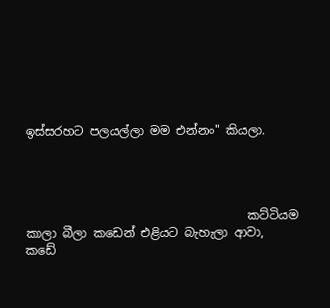ඉස්සරහට පලයල්ලා මම එන්නං" කියලා.




                                     කට්ටියම කාලා බීලා කඩෙන් එළියට බැහැලා ආවා, කඩේ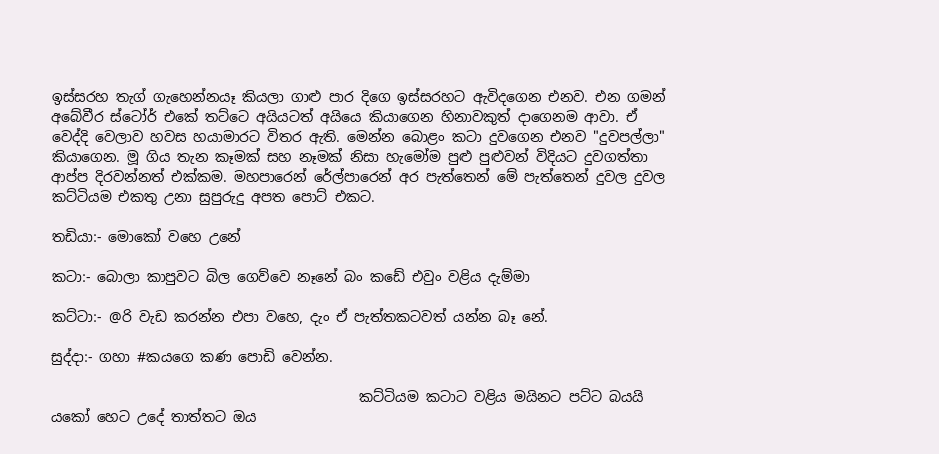ඉස්සරහ තැග් ගැහෙන්නයෑ කියලා ගාළු පාර දිගෙ ඉස්සරහට ඇවිදගෙන එනව. එන ගමන් අබේවීර ස්ටෝර් එකේ තට්ටෙ අයියටත් අයියෙ කියාගෙන හිනාවකුත් දාගෙනම ආවා. ඒ වෙද්දි වෙලාව හවස හයාමාරට විතර ඇති. මෙන්න බොළං කටා දුවගෙන එනව "දුවපල්ලා" කියාගෙන. මූ ගිය තැන කෑමක් සහ නෑමක් නිසා හැමෝම පුළු පුළුවන් විදියට දුවගත්තා ආප්ප දිරවන්නත් එක්කම. මහපාරෙන් රේල්පාරෙන් අර පැත්තෙන් මේ පැත්තෙන් දුවල දුවල කට්ටියම එකතු උනා සුපුරුදු අපත පොට් එකට.

තඩියා:- මොකෝ වහෙ උනේ

කටා:- බොලා කාපුවට බිල ගෙව්වෙ නෑනේ බං කඩේ එවුං වළිය දැම්මා

කට්ටා:- @රි වැඩ කරන්න එපා වහෙ, දැං ඒ පැත්තකටවත් යන්න බෑ නේ.

සුද්දා:- ගහා #කයගෙ කණ පොඩි වෙන්න.

                                            කට්ටියම කටාට වළිය මයිනට පට්ට බයයි යකෝ හෙට උදේ තාත්තට ඔය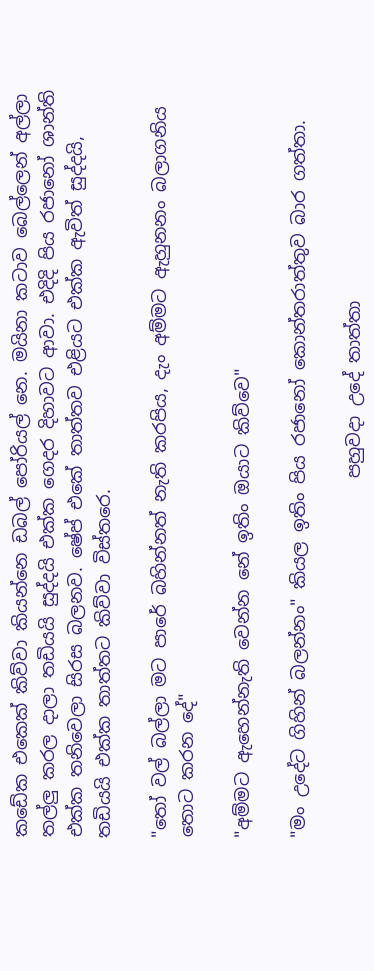කඩේක එකෙක් කිව්වා කියන්නෙ ඩබල් පෝරියල් නෙ. මයිනා කටාව බෙල්ලෙන් අල්ලා තල්ලු කරල දාලා තඩියයි සුද්දයි එක්ක ගෙදර දිහාවට ආවා. එදිදි පිය රජානෝ ශාන්ති එක්ක තනිවෙලා සිරස බලනව. ෂේප් එකේ තාත්තව එළියට එක්ක ඇවිත් සුද්දයි, තඩියයි එක්ක තාත්තට කිව්වා විස්තරෙ.

"තෝ වල් බල්ලා මට පාරේ බහින්නත් නැති කරපිය, දැං අම්මට ඇහුනනං බලාගනිය තොට කරන දේ"

"අම්මට ඇහෙන්නැති වෙන්න නේ ඉතිං ඔයාට කිව්වෙ"

"මං උදේට ගිහින් බලන්නං" කියල ඉතිං පිය රජානෝ කොන්තරාත්තුව බාර ගත්තා.

                                        පහුවදා උදේ තාත්තා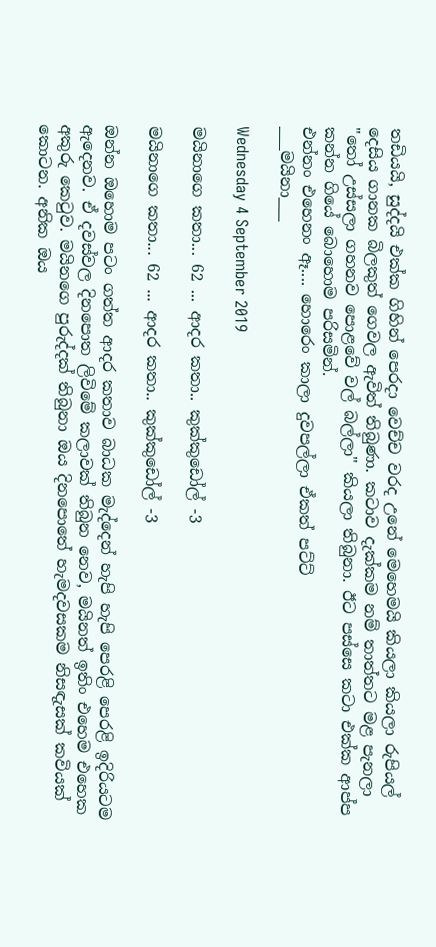තඩියයි, සුද්දයි එක්ක ගිහින් පෙරදා වෙච්ච වරද උනේ මෙහෙමයි කියලා කියලා රුපියල් දෙසිය ගානක බිලකුත් ගෙවල ඇවිත් තිබුණා. කටාව දැක්කම නම් තාත්තට මළ පැනලා "තෝ උස්සලා ගහනව පොළවේ වල් බල්ලා" කියලා තිබුනා. ඊට පස්සෙ කටා එක්ක ආප්ප කන්න ගියේ බොහොම පරිසමින්.
එන්නං එහෙනං ඈ.... හොරෙං කාලා දුවපල්ලා ඒකත් පට්ට්
___මයිනා___

Wednesday 4 September 2019

මයිනාගෙ කතා... 62 ... ආදර කතා.. කුක්කුඩෝල් -3

මයිනාගෙ කතා... 62 ... ආදර කතා.. කුක්කුඩෝල් -3

ඔන්න ඔහොම පටං ගත්ත ආදර කතාව බාධක මැද්දෙන් හැපි හැපි පෙරළි පෙරළි ඉදිරියටම ඇදෙනව. ඒ දවස්වල දිනපොත ලිවිමේ කලාවක් තිබුන නෙව, මයිනත් ඉතිං එහෙම එහෙක අකුරු කෙටුව. මයිනගෙ පුරුද්දක් තිබුනා ඔය දිනපොතේ හැමදවසකම නිසඳැසක් කවියක් කොටන. අනික ඔය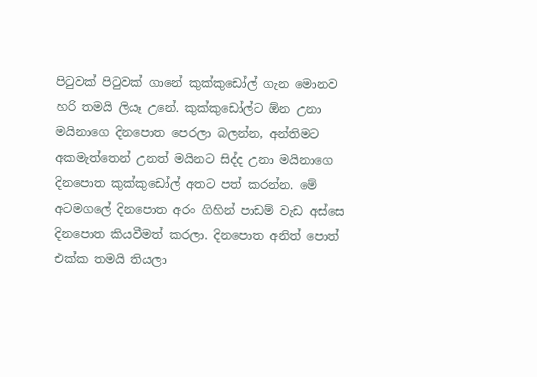පිටුවක් පිටුවක් ගානේ කුක්කුඩෝල් ගැන මොනව හරි තමයි ලියෑ උනේ. කුක්කුඩෝල්ට ඕන උනා මයිනාගෙ දිනපොත පෙරලා බලන්න, අන්තිමට අකමැත්තෙන් උනත් මයිනට සිද්ද උනා මයිනාගෙ දිනපොත කුක්කුඩෝල් අතට පත් කරන්න. මේ අටමගලේ දිනපොත අරං ගිහින් පාඩම් වැඩ අස්සෙ දිනපොත කියවීමත් කරලා. දිනපොත අනිත් පොත් එක්ක තමයි තියලා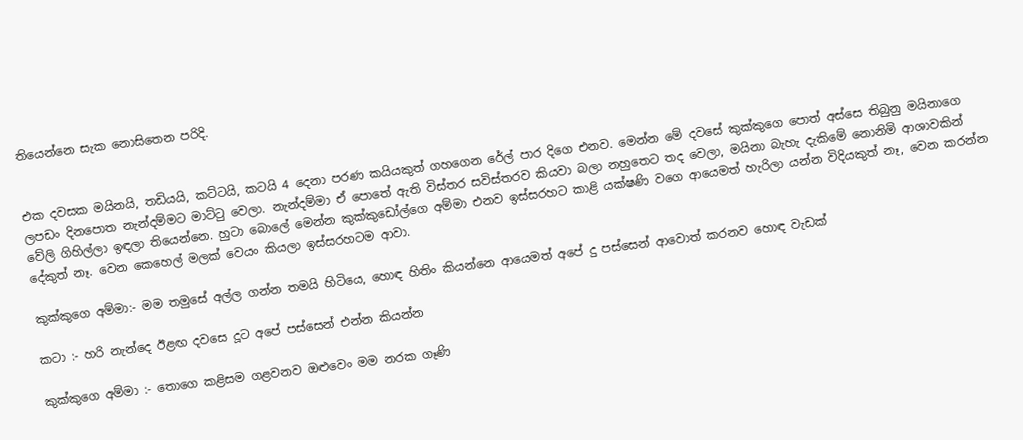තියෙන්නෙ සැක නොසිතෙන පරිදි.


එක දවසක මයිනයි, තඩියයි, කට්ටයි, කටයි 4 දෙනා පරණ කයියකුත් ගහගෙන රේල් පාර දිගෙ එනව. මෙන්න මේ දවසේ කුක්කුගෙ පොත් අස්සෙ තිබුනු මයිනාගෙ ලපඩං දිනපොත නැන්දම්මට මාට්ටු වෙලා. නැන්දම්මා ඒ පොතේ ඇති විස්තර සවිස්තරව කියවා බලා නහුතෙට තද වෙලා, මයිනා බැහැ දැකිමේ නොනිමි ආශාවකින් වේලි ගිහිල්ලා ඉඳලා තියෙන්නෙ. හුටා බොලේ මෙන්න කුක්කුඩෝල්ගෙ අම්මා එනව ඉස්සරහට කාළි යක්ෂණි වගෙ ආයෙමත් හැරිලා යන්න විදියකුත් නෑ, වෙන කරන්න දේකුත් නෑ. වෙන කෙහෙල් මලක් වෙයං කියලා ඉස්සරහටම ආවා.

කුක්කුගෙ අම්මා:- මම තමුසේ අල්ල ගන්න තමයි හිටියෙ, හොඳ හිතිං කියන්නෙ ආයෙමත් අපේ දු පස්සෙන් ආවොත් කරනව හොඳ වැඩක්

කටා :- හරි නැන්දෙ ඊළඟ දවසෙ දූට අපේ පස්සෙන් එන්න කියන්න

කුක්කුගෙ අම්මා :- තොගෙ කළිසම ගළවනව ඔළුවෙං මම නරක ගෑණි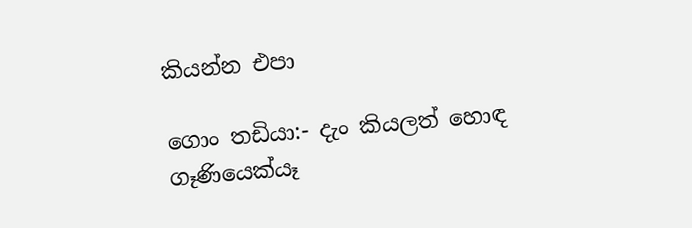කියන්න එපා

ගොං තඩියා:- දැං කියලත් හොඳ ගෑණියෙක්යෑ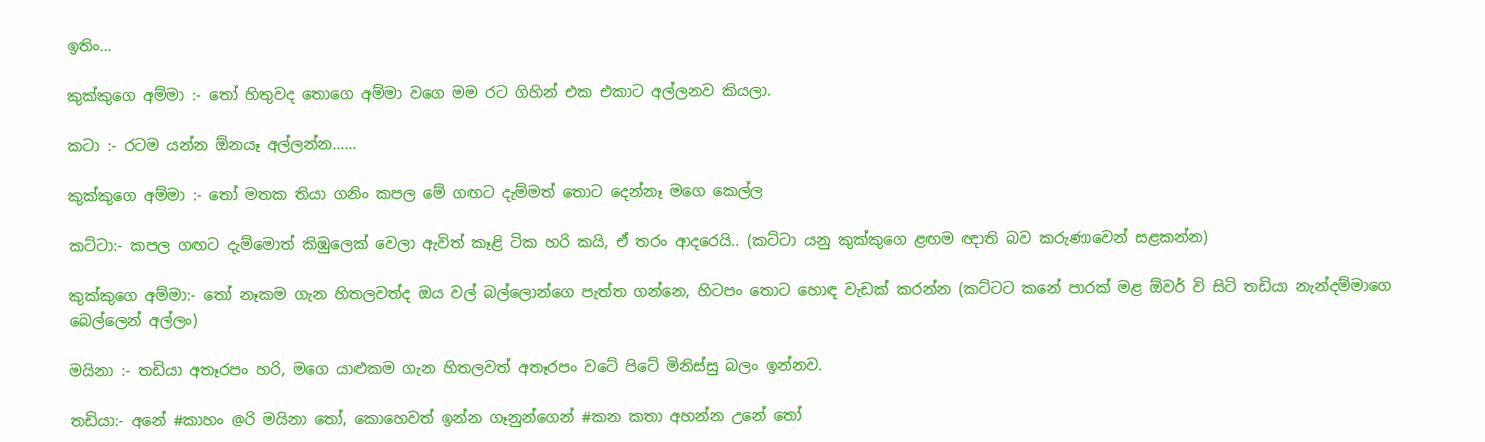ඉතිං...

කුක්කුගෙ අම්මා :- තෝ හිතුවද තොගෙ අම්මා වගෙ මම රට ගිහින් එක එකාට අල්ලනව කියලා.

කටා :- රටම යන්න ඕනයෑ අල්ලන්න......

කුක්කුගෙ අම්මා :- තෝ මතක තියා ගනිං කපල මේ ගඟට දැම්මත් තොට දෙන්නෑ මගෙ කෙල්ල

කට්ටා:- කපල ගඟට දැම්මොත් කිඹුලෙක් වෙලා ඇවිත් කෑළි ටික හරි කයි, ඒ තරං ආදරෙයි.. (කට්ටා යනු කුක්කුගෙ ළඟම ඥාති බව කරුණාවෙන් සළකන්න)

කුක්කුගෙ අම්මා:- තෝ නෑකම ගැන හිතලවත්ද ඔය වල් බල්ලොන්ගෙ පැත්ත ගන්නෙ, හිටපං තොට හොඳ වැඩක් කරන්න (කට්ටට කනේ පාරක් මළ ඕවර් වි සිටි තඩියා නැන්දම්මාගෙ බෙල්ලෙන් අල්ලං)

මයිනා :- තඩියා අතෑරපං හරි, මගෙ යාළුකම ගැන හිතලවත් අතෑරපං වටේ පිටේ මිනිස්සු බලං ඉන්නව.

තඩියා:- අනේ #කාහං @රි මයිනා තෝ, කොහෙවත් ඉන්න ගෑනුන්ගෙන් #කන කතා අහන්න උනේ තෝ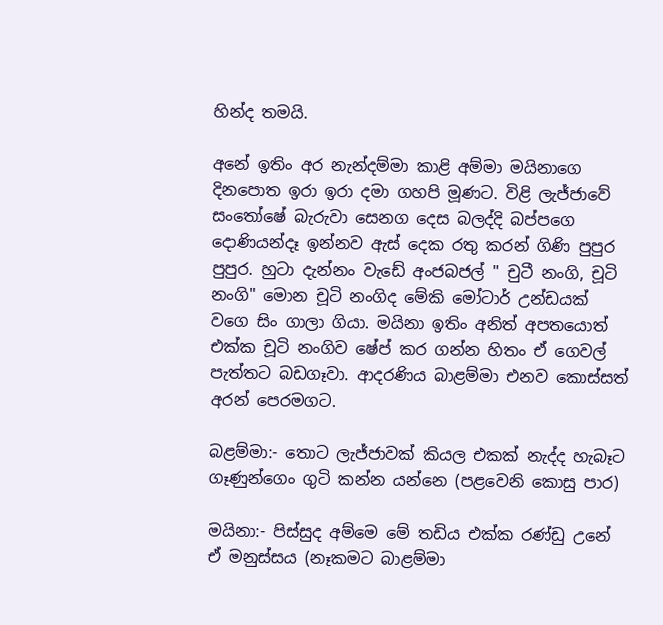හින්ද තමයි.

අනේ ඉතිං අර නැන්දම්මා කාළි අම්මා මයිනාගෙ දිනපොත ඉරා ඉරා දමා ගහපි මූණට. විළි ලැජ්ජාවේ සංතෝෂේ බැරුවා සෙනග දෙස බලද්දි බප්පගෙ දොණියන්දෑ ඉන්නව ඇස් දෙක රතු කරන් ගිණි පුපුර පුපුර. හුටා දැන්නං වැඩේ අංජබජල් " චුටී නංගි, චූටි නංගි" මොන චූටි නංගිද මේකි මෝටාර් උන්ඩයක් වගෙ සිං ගාලා ගියා. මයිනා ඉතිං අනිත් අපතයොත් එක්ක චූටි නංගිව ෂේප් කර ගන්න හිතං ඒ ගෙවල් පැත්තට බඩගෑවා. ආදරණිය බාළම්මා එනව කොස්සත් අරන් පෙරමගට.

බළම්මා:- තොට ලැජ්ජාවක් කියල එකක් නැද්ද හැබෑට ගෑණුන්ගෙං ගුටි කන්න යන්නෙ (පළවෙනි කොසු පාර)

මයිනා:- පිස්සුද අම්මෙ මේ තඩිය එක්ක රණ්ඩු උනේ ඒ මනුස්සය (නෑකමට බාළම්මා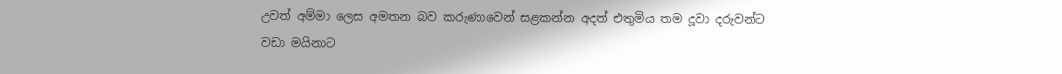උවත් අම්මා ලෙස අමතන බව කරුණාවෙන් සළකන්න අදත් එතුමිය තම දූවා දරුවන්ට වඩා මයිනාට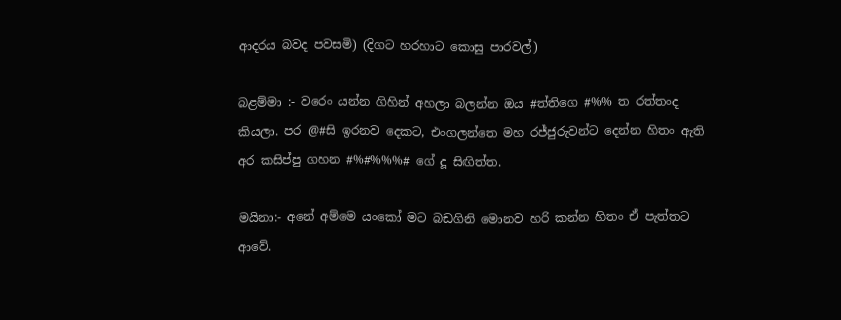ආදරය බවද පවසමි) (දිගට හරහාට කොසු පාරවල්)

බළම්මා :- වරෙං යන්න ගිහින් අහලා බලන්න ඔය #ත්තිගෙ #%% ත රත්තංද කියලා. පර @#සි ඉරනව දෙකට, එංගලන්තෙ මහ රජ්ජුරුවන්ට දෙන්න හිතං ඇති අර කසිප්පු ගහන #%#%%%# ගේ දූ සිඟිත්ත.

මයිනා:- අනේ අම්මෙ යංකෝ මට බඩගිනි මොනව හරි කන්න හිතං ඒ පැත්තට ආවේ.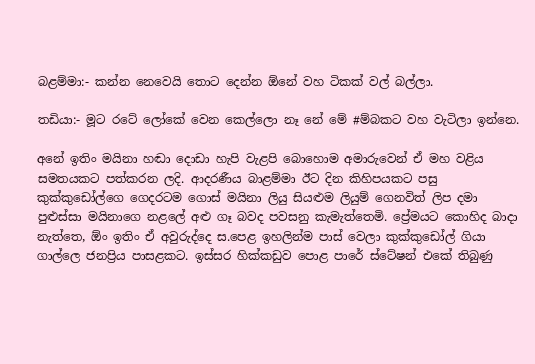බළම්මා:- කන්න නෙවෙයි තොට දෙන්න ඕනේ වහ ටිකක් වල් බල්ලා.

තඩියා:- මූට රටේ ලෝකේ වෙන කෙල්ලො නෑ නේ මේ #ම්බකට වහ වැටිලා ඉන්නෙ.

අනේ ඉතිං මයිනා හඬා දොඩා හැපි වැළපි බොහොම අමාරුවෙන් ඒ මහ වළිය සමතයකට පත්කරන ලදි. ආදරණීය බාළම්මා ඊට දින කිහිපයකට පසු කුක්කුඩෝල්ගෙ ගෙදරටම ගොස් මයිනා ලියු සියළුම ලියුම් ගෙනවිත් ලිප දමා පුළුස්සා මයිනාගෙ නළලේ අළු ගෑ බවද පවසනු කැමැත්තෙමි. ප්‍රේමයට කොහිද බාදා නැත්තෙ, ඕං ඉතිං ඒ අවුරුද්දෙ ස.පෙළ ඉහලින්ම පාස් වෙලා කුක්කුඩෝල් ගියා ගාල්ලෙ ජනප්‍රිය පාසළකට. ඉස්සර හික්කඩුව පොළ පාරේ ස්ටේෂන් එකේ තිබුණු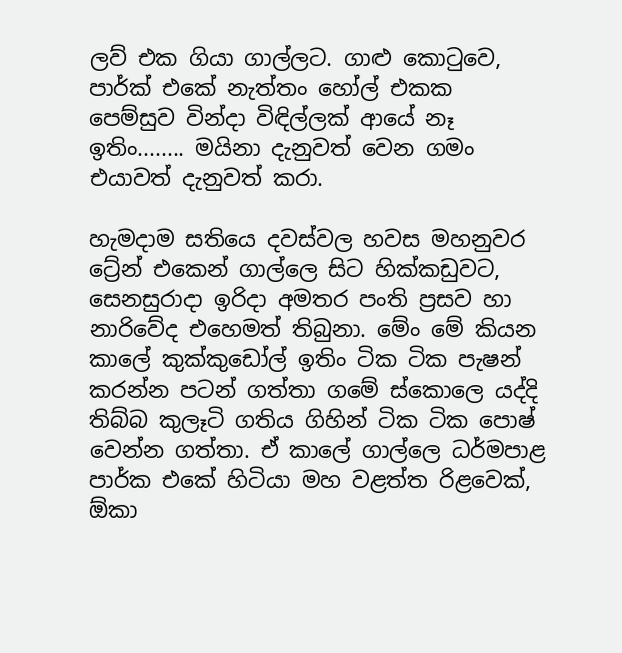ලව් එක ගියා ගාල්ලට. ගාළු කොටුවෙ, පාර්ක් එකේ නැත්තං හෝල් එකක පෙම්සුව වින්දා විඳිල්ලක් ආයේ නෑ ඉතිං........ මයිනා දැනුවත් වෙන ගමං එයාවත් දැනුවත් කරා.

හැමදාම සතියෙ දවස්වල හවස මහනුවර ට්‍රේන් එකෙන් ගාල්ලෙ සිට හික්කඩුවට, සෙනසුරාදා ඉරිදා අමතර පංති ප්‍රසව හා නාරිවේද එහෙමත් තිබුනා. මේං මේ කියන කාලේ කුක්කුඩෝල් ඉතිං ටික ටික පැෂන් කරන්න පටන් ගත්තා ගමේ ස්කොලෙ යද්දි තිබ්බ කුලෑටි ගතිය ගිහින් ටික ටික පොෂ් වෙන්න ගත්තා. ඒ කාලේ ගාල්ලෙ ධර්මපාළ පාර්ක එකේ හිටියා මහ වළත්ත රිළවෙක්, ඕකා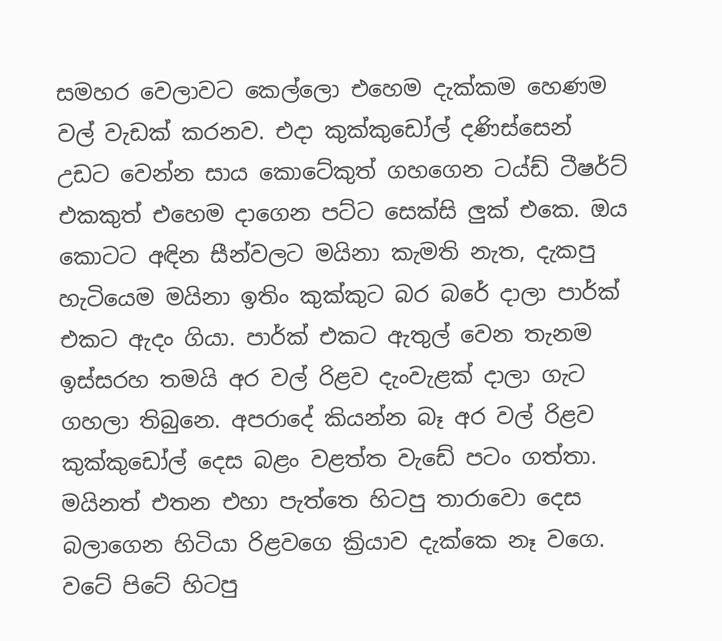සමහර වෙලාවට කෙල්ලො එහෙම දැක්කම හෙණම වල් වැඩක් කරනව. එදා කුක්කුඩෝල් දණිස්සෙන් උඩට වෙන්න සාය කොටේකුත් ගහගෙන ටය්ඩ් ටීෂර්ට් එකකුත් එහෙම දාගෙන පට්ට සෙක්සි ලුක් එකෙ. ඔය කොටට අඳින සීන්වලට මයිනා කැමති නැත, දැකපු හැටියෙම මයිනා ඉතිං කුක්කුට බර බරේ දාලා පාර්ක් එකට ඇදං ගියා. පාර්ක් එකට ඇතුල් වෙන තැනම ඉස්සරහ තමයි අර වල් රිළව දැංවැළක් දාලා ගැට ගහලා තිබුනෙ. අපරාදේ කියන්න බෑ අර වල් රිළව කුක්කුඩෝල් දෙස බළං වළත්ත වැඩේ පටං ගත්තා. මයිනත් එතන එහා පැත්තෙ හිටපු තාරාවො දෙස බලාගෙන හිටියා රිළවගෙ ක්‍රියාව දැක්කෙ නෑ වගෙ. වටේ පිටේ හිටපු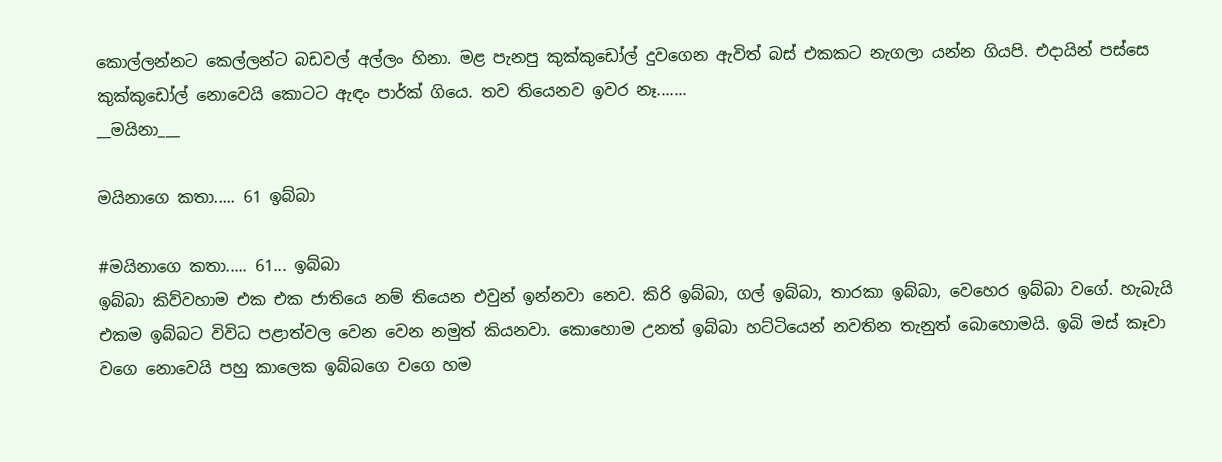කොල්ලන්නට කෙල්ලන්ට බඩවල් අල්ලං හිනා. මළ පැනපු කුක්කුඩෝල් දුවගෙන ඇවිත් බස් එකකට නැගලා යන්න ගියපි. එදායින් පස්සෙ කුක්කුඩෝල් නොවෙයි කොටට ඇඳං පාර්ක් ගියෙ. තව තියෙනව ඉවර නෑ.......
__මයිනා___

මයිනාගෙ කතා..... 61 ඉබ්බා

#මයිනාගෙ කතා..... 61... ඉබ්බා
ඉබ්බා කිව්වහාම එක එක ජාතියෙ නම් තියෙන එවුන් ඉන්නවා නෙව. කිරි ඉබ්බා, ගල් ඉබ්බා, තාරකා ඉබ්බා, වෙහෙර ඉබ්බා වගේ. හැබැයි එකම ඉබ්බට විවිධ පළාත්වල වෙන වෙන නමුත් කියනවා. කොහොම උනත් ඉබ්බා හට්ටියෙන් නවතින තැනුත් බොහොමයි. ඉබි මස් කෑවා වගෙ නොවෙයි පහු කාලෙක ඉබ්බගෙ වගෙ හම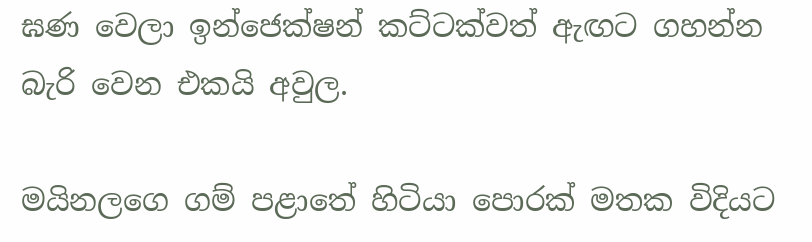ඝණ වෙලා ඉන්ජෙක්ෂන් කට්ටක්වත් ඇඟට ගහන්න බැරි වෙන එකයි අවුල.

මයිනලගෙ ගම් පළාතේ හිටියා පොරක් මතක විදියට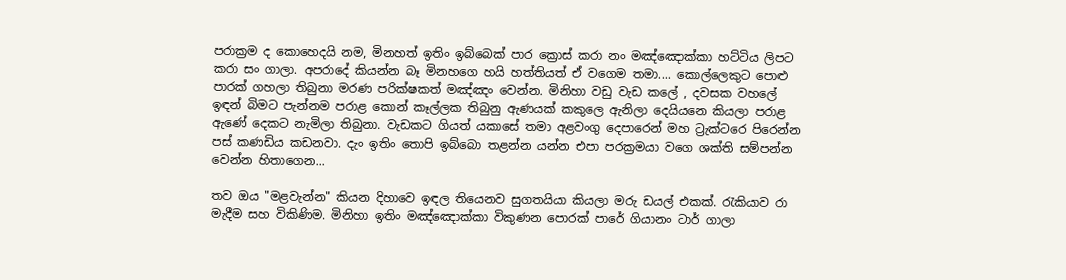පරාක්‍රම ද කොහෙදයි නම, මිනහත් ඉතිං ඉබ්බෙක් පාර ක්‍රොස් කරා නං මඤ්ඤොක්කා හට්ටිය ලිපට කරා සං ගාලා. අපරාදේ කියන්න බෑ මිනහගෙ හයි හත්තියත් ඒ වගෙම තමා.... කොල්ලෙකුට පොළු පාරක් ගහලා තිබුනා මරණ පරික්ෂකත් මඤ්ඤං වෙන්න. මිනිහා වඩු වැඩ කලේ , දවසක වහලේ ඉඳන් බිමට පැන්නම පරාළ කොන් කෑල්ලක තිබුනු ඇණයක් කකුලෙ ඇනිලා දෙයියනෙ කියලා පරාළ ඇණේ දෙකට නැමිලා තිබුනා. වැඩකට ගියත් යකාසේ තමා අළවංගු දෙපාරෙන් මහ ට්‍රැක්ටරෙ පිරෙන්න පස් කණඩිය කඩනවා. දැං ඉතිං තොපි ඉබ්බො තළන්න යන්න එපා පරක්‍රමයා වගෙ ශක්ති සම්පන්න වෙන්න හිතාගෙන...

තව ඔය "මළවැන්න" කියන දිහාවෙ ඉඳල තියෙනව සුගතයියා කියලා මරු ඩයල් එකක්. රැකියාව රා මැදීම සහ විකිණිම. මිනිහා ඉතිං මඤ්ඤොක්කා විකුණන පොරක් පාරේ ගියානං ටාර් ගාලා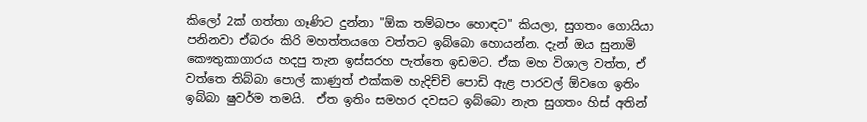කිලෝ 2ක් ගත්තා ගෑණිට දුන්නා "ඕක තම්බපං හොඳට" කියලා, සුගතං ගොයියා පනිනවා ඒබරං කිරි මහත්තයගෙ වත්තට ඉබ්බො හොයන්න. දැන් ඔය සුනාමි කෞතුකාගාරය හදපු තැන ඉස්සරහ පැත්තෙ ඉඩමට. ඒක මහ විශාල වත්ත, ඒ වත්තෙ තිබ්බා පොල් කාණුත් එක්කම හැදිච්චි පොඩි ඇළ පාරවල් ඕවගෙ ඉතිං ඉබ්බා ෂුවර්ම තමයි.  ඒත ඉතිං සමහර දවසට ඉබ්බො නැත සුගතං හිස් අතින්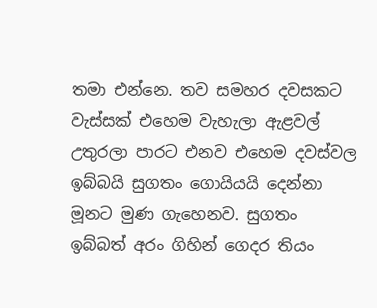තමා එන්නෙ. තව සමහර දවසකට වැස්සක් එහෙම වැහැලා ඇළවල් උතුරලා පාරට එනව එහෙම දවස්වල ඉබ්බයි සුගතං ගොයියයි දෙන්නා මූනට මුණ ගැහෙනව. සුගතං ඉබ්බත් අරං ගිහින් ගෙදර තියං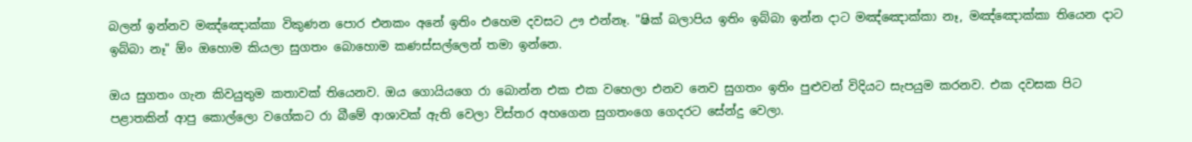බලන් ඉන්නව මඤ්ඤොක්කා විකුණන පොර එනකං අනේ ඉතිං එහෙම දවසට ඌ එන්නෑ. "ෂික් බලාපිය ඉතිං ඉබ්බා ඉන්න දාට මඤ්ඤොක්කා නෑ, මඤ්ඤොක්කා තියෙන දාට ඉබ්බා නෑ" ඕං ඔහොම කියලා සුගතං බොහොම කණස්සල්ලෙන් තමා ඉන්නෙ.

ඔය සුගතං ගැන කිවයුතුම කතාවක් තියෙනව. ඔය ගොයියගෙ රා බොන්න එක එක වහෙලා එනව නෙව සුගතං ඉතිං පුළුවන් විදියට සැපයුම කරනව. එක දවසක පිට පළාතකින් ආපු කොල්ලො වගේකට රා බීමේ ආශාවක් ඇති වෙලා විස්තර අහගෙන සුගතංගෙ ගෙදරට සේන්දු වෙලා.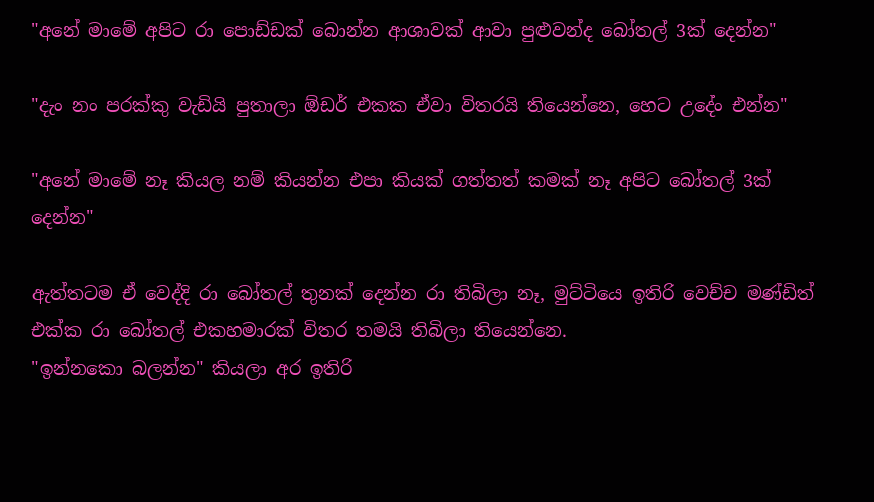"අනේ මාමේ අපිට රා පොඩ්ඩක් බොන්න ආශාවක් ආවා පුළුවන්ද බෝතල් 3ක් දෙන්න"

"දැං නං පරක්කු වැඩියි පුතාලා ඕඩර් එකක ඒවා විතරයි තියෙන්නෙ, හෙට උදේං එන්න"

"අනේ මාමේ නෑ කියල නම් කියන්න එපා කියක් ගත්තත් කමක් නෑ අපිට බෝතල් 3ක් දෙන්න"

ඇත්තටම ඒ වෙද්දි රා බෝතල් තුනක් දෙන්න රා තිබිලා නෑ, මුට්ටියෙ ඉතිරි වෙච්ච මණ්ඩිත් එක්ක රා බෝතල් එකහමාරක් විතර තමයි තිබිලා තියෙන්නෙ.
"ඉන්නකො බලන්න" කියලා අර ඉතිරි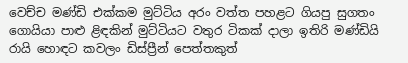වෙච්ච මණ්ඩි එක්කම මුට්ටිය අරං වත්ත පහළට ගියපු සුගතං ගොයියා පාළු ළිඳකින් මුට්ටියට වතුර ටිකක් දාලා ඉතිරි මණ්ඩියි රායි හොඳට කවලං ඩිස්ප්‍රීන් පෙත්තකුත්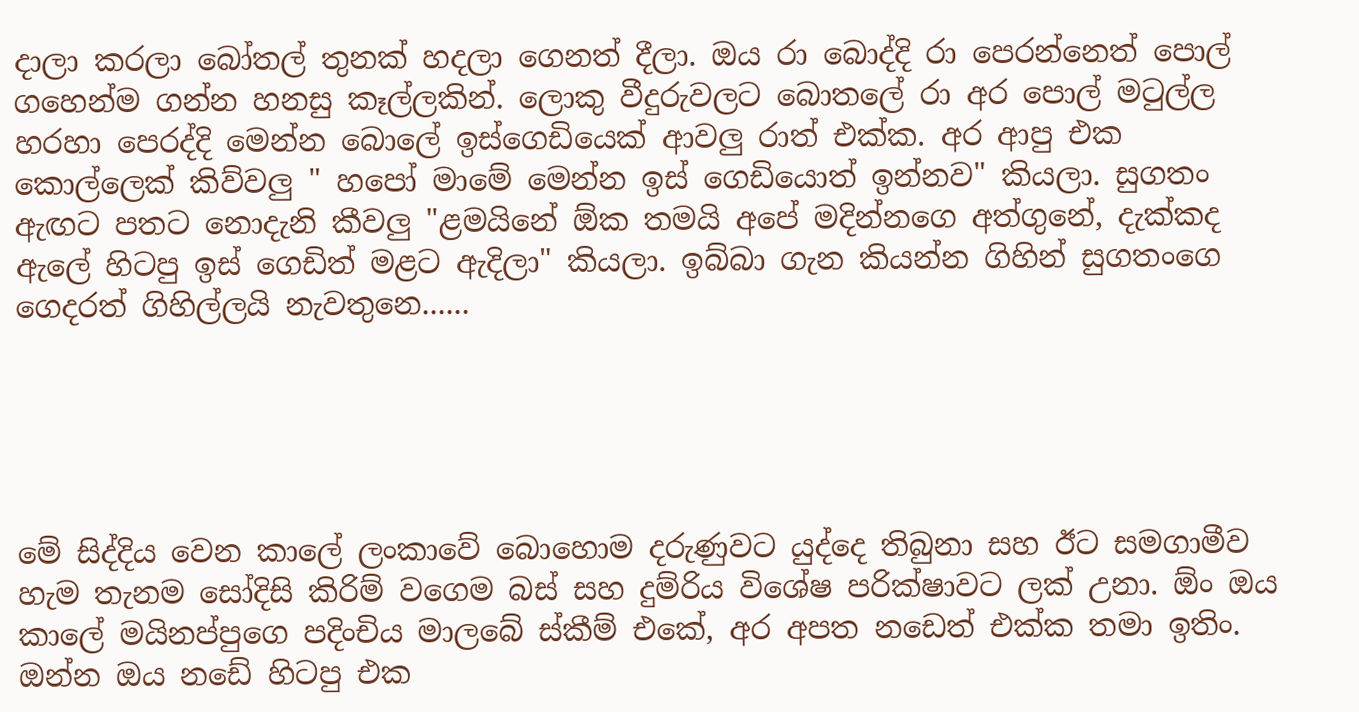දාලා කරලා බෝතල් තුනක් හදලා ගෙනත් දීලා. ඔය රා බොද්දි රා පෙරන්නෙත් පොල් ගහෙන්ම ගන්න හනසු කෑල්ලකින්. ලොකු වීදුරුවලට බොතලේ රා අර පොල් මටුල්ල හරහා පෙරද්දි මෙන්න බොලේ ඉස්ගෙඩියෙක් ආවලු රාත් එක්ක. අර ආපු එක කොල්ලෙක් කිව්වලු " හපෝ මාමේ මෙන්න ඉස් ගෙඩියොත් ඉන්නව" කියලා. සුගතං ඇඟට පතට නොදැනි කීවලු "ළමයිනේ ඕක තමයි අපේ මදින්නගෙ අත්ගුනේ, දැක්කද ඇලේ හිටපු ඉස් ගෙඩිත් මළට ඇදිලා" කියලා. ඉබ්බා ගැන කියන්න ගිහින් සුගතංගෙ ගෙදරත් ගිහිල්ලයි නැවතුනෙ......





මේ සිද්දිය වෙන කාලේ ලංකාවේ බොහොම දරුණුවට යුද්දෙ තිබුනා සහ ඊට සමගාමීව හැම තැනම සෝදිසි කිරිම් වගෙම බස් සහ දුම්රිය විශේෂ පරික්ෂාවට ලක් උනා. ඕං ඔය කාලේ මයිනප්පුගෙ පදිංචිය මාලබේ ස්කීම් එකේ, අර අපත නඩෙත් එක්ක තමා ඉතිං. ඔන්න ඔය නඩේ හිටපු එක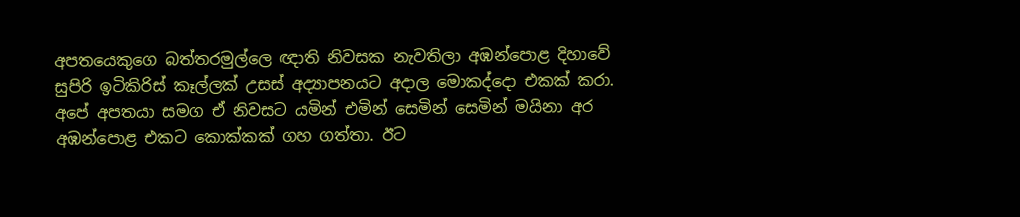අපතයෙකුගෙ බත්තරමුල්ලෙ ඥාති නිවසක නැවතිලා අඹන්පොළ දිහාවේ සුපිරි ඉටිකිරිස් කෑල්ලක් උසස් අද්‍යාපනයට අදාල මොකද්දො එකක් කරා. අපේ අපතයා සමග ඒ නිවසට යමින් එමින් සෙමින් සෙමින් මයිනා අර අඹන්පොළ එකට කොක්කක් ගහ ගත්තා. ඊට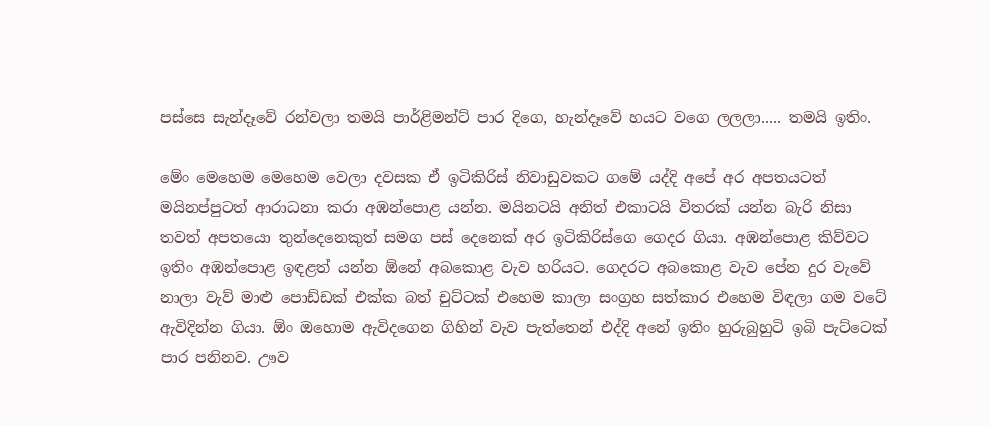පස්සෙ සැන්දෑවේ රන්වලා තමයි පාර්ළිමන්ට් පාර දිගෙ, හැන්දෑවේ හයට වගෙ ලලලා..... තමයි ඉතිං.

මේං මෙහෙම මෙහෙම වෙලා දවසක ඒ ඉටිකිරිස් නිවාඩුවකට ගමේ යද්දි අපේ අර අපතයටත් මයිනප්පුටත් ආරාධනා කරා අඹන්පොළ යන්න. මයිනටයි අනිත් එකාටයි විතරක් යන්න බැරි නිසා තවත් අපතයො තුන්දෙනෙකුත් සමග පස් දෙනෙක් අර ඉටිකිරිස්ගෙ ගෙදර ගියා. අඹන්පොළ කිව්වට ඉතිං අඹන්පොළ ඉඳළත් යන්න ඕනේ අබකොළ වැව හරියට. ගෙදරට අබකොළ වැව පේන දුර වැවේ නාලා වැව් මාළු පොඩ්ඩක් එක්ක බත් චුට්ටක් එහෙම කාලා සංග්‍රහ සත්කාර එහෙම විඳලා ගම වටේ ඇවිදින්න ගියා. ඕං ඔහොම ඇවිදගෙන ගිහින් වැව පැත්තෙන් එද්දි අනේ ඉතිං හුරුබුහුටි ඉබි පැට්ටෙක් පාර පනිනව. ඌව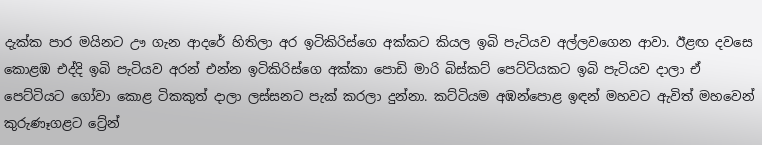දැක්ක පාර මයිනට ඌ ගැන ආදරේ හිතිලා අර ඉටිකිරිස්ගෙ අක්කට කියල ඉබි පැටියව අල්ලවගෙන ආවා. ඊළඟ දවසෙ කොළඹ එද්දි ඉබි පැටියව අරන් එන්න ඉටිකිරිස්ගෙ අක්කා පොඩි මාරි බිස්කට් පෙට්ටියකට ඉබි පැටියව දාලා ඒ පෙට්ටියට ගෝවා කොළ ටිකකුත් දාලා ලස්සනට පැක් කරලා දුන්නා. කට්ටියම අඹන්පොළ ඉඳන් මහවට ඇවිත් මහවෙන් කුරුණෑගළට ට්‍රේන්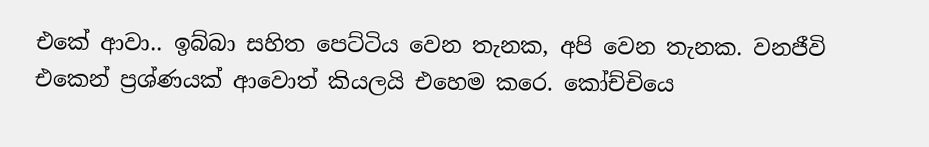එකේ ආවා.. ඉබ්බා සහිත පෙට්ටිය වෙන තැනක, අපි වෙන තැනක. වනජීවි එකෙන් ප්‍රශ්ණයක් ආවොත් කියලයි එහෙම කරෙ. කෝච්චියෙ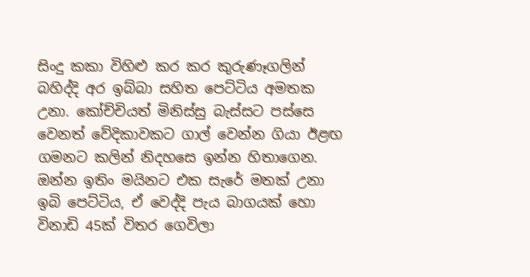සිංදු කකා විහිළු කර කර කුරුණෑගලින් බහිද්දි අර ඉබ්බා සහිත පෙට්ටිය අමතක උනා. කෝච්චියත් මිනිස්සු බැස්සට පස්සෙ වෙනත් වේදිකාවකට ගාල් වෙන්න ගියා ඊළඟ ගමනට කලින් නිදහසෙ ඉන්න හිතාගෙන.
ඔන්න ඉතිං මයිනට එක සැරේ මතක් උනා ඉබි පෙට්ටිය, ඒ වෙද්දි පැය බාගයක් හො විනාඩි 45ක් විතර ගෙවිලා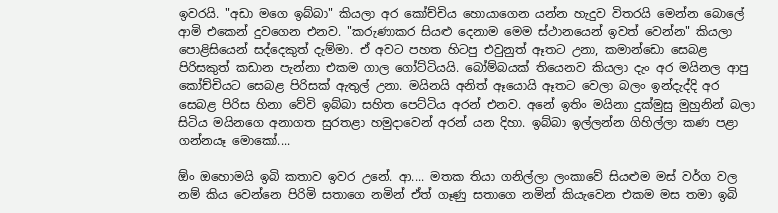ඉවරයි. "අඩා මගෙ ඉබ්බා" කියලා අර කෝච්චිය හොයාගෙන යන්න හැදුව විතරයි මෙන්න බොලේ ආමි එකෙන් දුවගෙන එනව. "කරුණාකර සියළු දෙනාම මෙම ස්ථානයෙන් ඉවත් වෙන්න" කියලා පොළිසියෙන් සද්දෙකුත් දැම්මා. ඒ අවට පහත හිටපු එවුනුත් ඈතට උනා, කමාන්ඩො සෙබළ පිරිසකුත් කඩාන පැන්නා එකම ගාල ගෝට්ටියයි. බෝම්බයක් තියෙනව කියලා දැං අර මයිනල ආපු කෝච්චියට සෙබළ පිරිසක් ඇතුල් උනා. මයිනයි අනිත් ඈයොයි ඈතට වෙලා බලං ඉන්දැද්දි අර සෙබළ පිරිස හිනා වේවි ඉබ්බා සහිත පෙට්ටිය අරන් එනව. අනේ ඉතිං මයිනා දුක්මුසු මුහුනින් බලා සිටිය මයිනගෙ අනාගත සුරතළා හමුදාවෙන් අරන් යන දිහා. ඉබ්බා ඉල්ලන්න ගිහිල්ලා කණ පළා ගන්නයෑ මොකෝ....

ඕං ඔහොමයි ඉබි කතාව ඉවර උනේ. ආ.... මතක තියා ගනිල්ලා ලංකාවේ සියළුම මස් වර්ග වල නම් කිය වෙන්නෙ පිරිමි සතාගෙ නමින් ඒත් ගෑණු සතාගෙ නමින් කියැවෙන එකම මස තමා ඉබි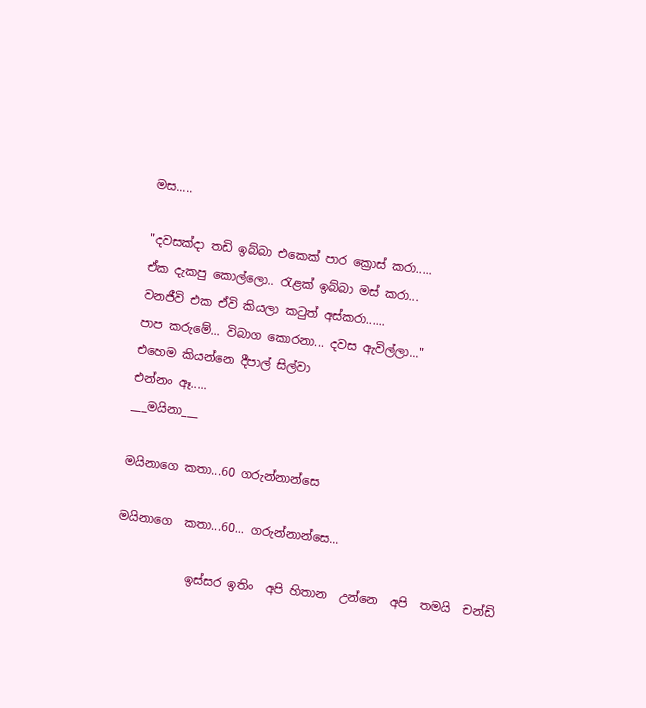මස.....

"දවසක්දා තඩි ඉබ්බා එකෙක් පාර ක්‍රොස් කරා.....
ඒක දැකපු කොල්ලො.. රැළක් ඉබ්බා මස් කරා...
වනජීවි එක ඒවි කියලා කටුත් අස්කරා......
පාප කරුමේ... විබාග කොරනා... දවස ඇවිල්ලා..."
එහෙම කියන්නෙ දීපාල් සිල්වා
එන්නං ඈ.....
___මයිනා___

මයිනාගෙ කතා...60 ගරුන්නාන්සෙ

මයිනාගෙ  කතා...60... ගරුන්නාන්සෙ...

            ඉස්සර ඉතිං  අපි හිතාන  උන්නෙ  අපි  තමයි  චන්ඩි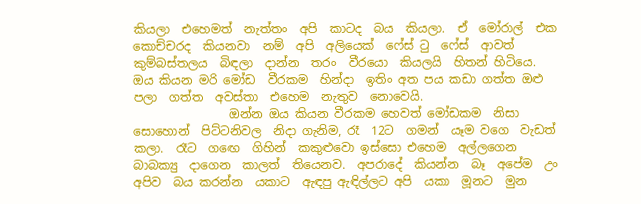කියලා  එහෙමත්  නැත්තං  අපි  කාටද  බය  කියලා.  ඒ  මෝරාල්  එක  කොච්චරද  කියනවා  නම්  අපි  අලියෙක්  ෆේස් ටු  ෆේස්  ආවත්  කුම්බස්තලය  බිඳලා  දාන්න  තරං  වීරයො  කියලයි  හිතන් හිටියෙ.  ඔය කියන මරි මෝඩ  වීරකම  හින්දා  ඉතිං අත පය කඩා ගත්ත ඔළු පලා  ගත්ත  අවස්තා  එහෙම  නැතුව  නොවෙයි.
                ඔන්න ඔය කියන වීරකම හෙවත් මෝඩකම  නිසා  සොහොන්  පිට්ටනිවල  නිදා ගැනිම, රෑ  12ට  ගමන්  යෑම වගෙ  වැඩත් කලා.  රෑට  ගඟෙ  ගිහින්  කකුළුවො ඉස්සො එහෙම  අල්ලගෙන  බාබක්‍යු  දාගෙන  කාලත්  තියෙනව.  අපරාදේ  කියන්න  බෑ  අපේම  උං  අපිව  බය කරන්න  යකාට  ඇඳපු ඇඳිල්ලට අපි  යකා  මූනට  මුන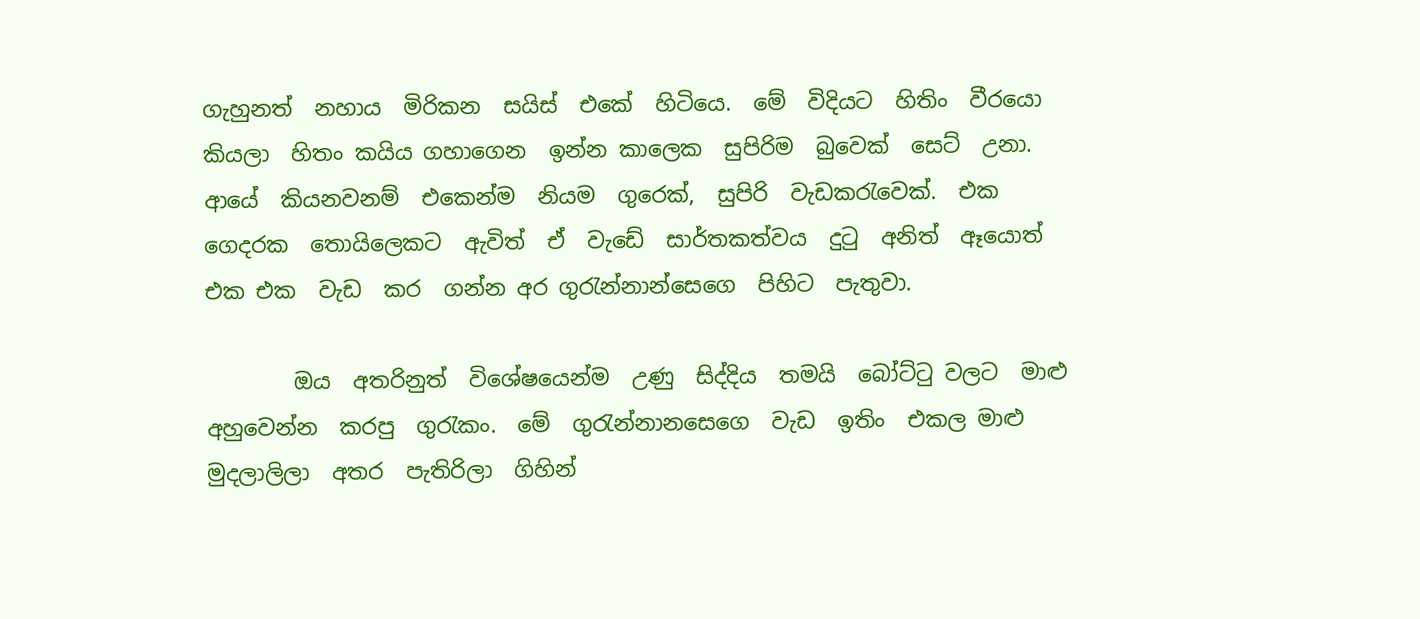ගැහුනත්  නහාය  මිරිකන  සයිස්  එකේ  හිටියෙ.  මේ  විදියට  හිතිං  වීරයො  කියලා  හිතං කයිය ගහාගෙන  ඉන්න කාලෙක  සුපිරිම  බුවෙක්  සෙට්  උනා.  ආයේ  කියනවනම්  එකෙන්ම  නියම  ගුරෙක්,  සුපිරි  වැඩකරැවෙක්.  එක  ගෙදරක  තොයිලෙකට  ඇවිත්  ඒ  වැඩේ  සාර්තකත්වය  දුටු  අනිත්  ඈයොත්  එක එක  වැඩ  කර  ගන්න අර ගුරැන්නාන්සෙගෙ  පිහිට  පැතුවා.

        ඔය  අතරිනුත්  විශේෂයෙන්ම  උණු  සිද්දිය  තමයි  බෝට්ටු වලට  මාළු  අහුවෙන්න  කරපු  ගුරැකං.  මේ  ගුරැන්නානසෙගෙ  වැඩ  ඉතිං  එකල මාළු  මුදලාලිලා  අතර  පැතිරිලා  ගිහින්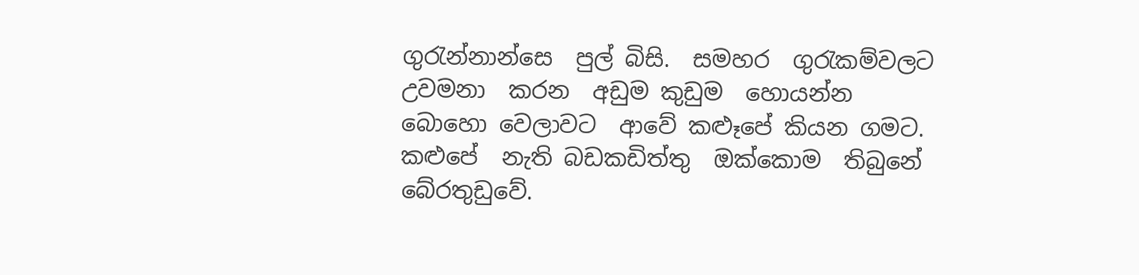ගුරැන්නාන්සෙ  පුල් බිසි.  සමහර  ගුරැකම්වලට  උවමනා  කරන  අඩුම කුඩුම  හොයන්න  බොහො වෙලාවට  ආවේ කළූපේ කියන ගමට.  කළුපේ  නැති බඩකඩිත්තු  ඔක්කොම  තිබුනේ  බේරතුඩුවේ.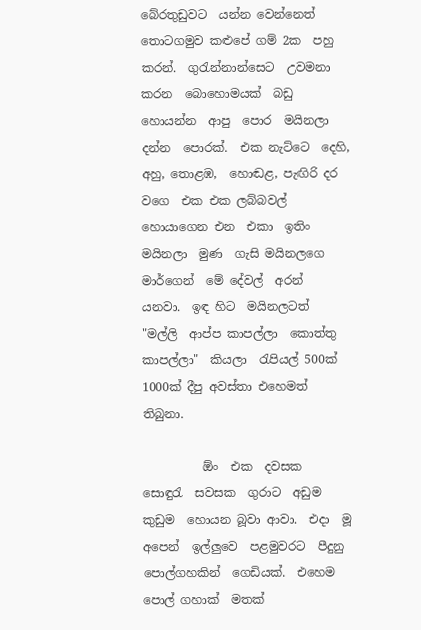බේරතුඩුවට  යන්න වෙන්නෙත්  තොටගමුව කළුපේ ගම් 2ක  පහු කරන්.  ගුරැන්නාන්සෙට  උවමනා  කරන  බොහොමයක්  බඩු  හොයන්න  ආපු  පොර  මයිනලා  දන්න  පොරක්.  එක නැට්ටෙ  දෙහි, අහු, තොළඹ,  හොඬළ, පැඟිරි දර  වගෙ  එක එක ලබ්බවල් හොයාගෙන එන  එකා  ඉතිං  මයිනලා  මුණ  ගැසි මයිනලගෙ  මාර්ගෙන්  මේ දේවල්  අරන්  යනවා.  ඉඳ හිට  මයිනලටත්  "මල්ලි  ආප්ප කාපල්ලා  කොත්තු කාපල්ලා"  කියලා  රැපියල් 500ක්  1000ක් දීපු අවස්තා එහෙමත් තිබුනා.

          ඕං  එක  දවසක  සොඳුරැ  සවසක  ගුරාට  අඩුම කුඩුම  හොයන බූවා ආවා.  එදා  මූ  අපෙන්  ඉල්ලුවෙ  පළමුවරට  පීදුනු  පොල්ගහකින්  ගෙඩියක්.  එහෙම  පොල් ගහාක්  මතක්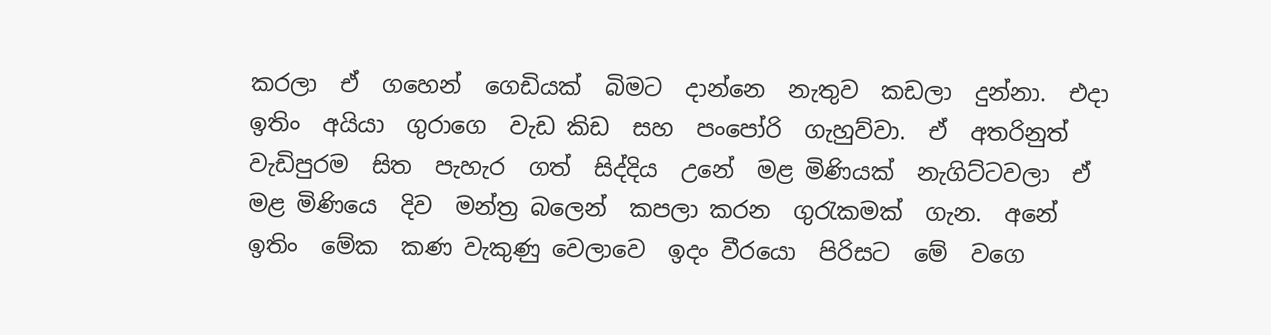කරලා  ඒ  ගහෙන්  ගෙඩියක්  බිමට  දාන්නෙ  නැතුව  කඩලා  දුන්නා.  එදා  ඉතිං  අයියා  ගුරාගෙ  වැඩ කිඩ  සහ  පංපෝරි  ගැහුව්වා.  ඒ  අතරිනුත්  වැඩිපුරම  සිත  පැහැර  ගත්  සිද්දිය  උනේ  මළ මිණියක්  නැගිට්ටවලා  ඒ  මළ මිණියෙ  දිව  මන්ත්‍ර බලෙන්  කපලා කරන  ගුරැකමක්  ගැන.  අනේ  ඉතිං  මේක  කණ වැකුණු වෙලාවෙ  ඉදං වීරයො  පිරිසට  මේ  වගෙ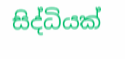සිද්ධියක්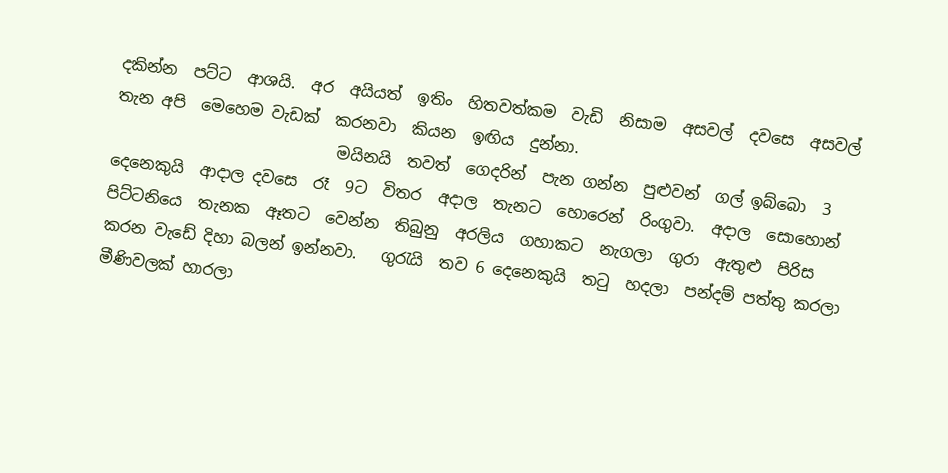දකින්න  පට්ට  ආශයි.  අර  අයියත්  ඉතිං  හිතවත්කම  වැඩි  නිසාම  අසවල්  දවසෙ  අසවල්  තැන අපි  මෙහෙම වැඩක්  කරනවා  කියන  ඉඟිය  දුන්නා.
                            මයිනයි  තවත්  ගෙදරින්  පැන ගන්න  පුළුවන්  ගල් ඉබ්බො  3 දෙනෙකුයි  ආදාල දවසෙ  රෑ  9ට  විතර  අදාල  තැනට  හොරෙන්  රිංගුවා.  අදාල  සොහොන්  පිට්ටනියෙ  තැනක  ඈතට  වෙන්න  තිබුනු  අරලිය  ගහාකට  නැගලා  ගුරා  ඇතුළු  පිරිස කරන වැඩේ දිහා බලන් ඉන්නවා.   ගුරැයි  තව 6 දෙනෙකුයි  තටු  හදලා  පන්දම් පත්තු කරලා  මීණිවලක් හාරලා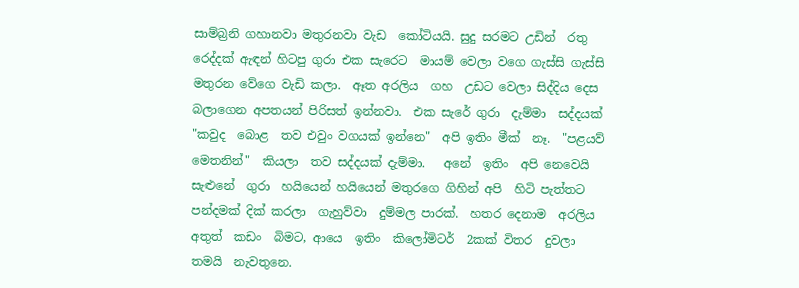සාම්බ්‍රනි ගහානවා මතුරනවා වැඩ  කෝටියයි. සුදු සරමට උඩින්  රතු රෙද්දක් ඇඳන් හිටපු ගුරා එක සැරෙට  මායම් වෙලා වගෙ ගැස්සි ගැස්සි මතුරන වේගෙ වැඩි කලා.  ඈත අරලිය  ගහ  උඩට වෙලා සිද්දිය දෙස බලාගෙන අපතයන් පිරිසත් ඉන්නවා.  එක සැරේ ගුරා  දැම්මා  සද්දයක්  "කවුද  බොළ  තව එවුං වගයක් ඉන්නෙ"  අපි ඉතිං මීක්  නෑ.  "පළයව්  මෙතනින්"  කියලා  තව සද්දයක් දැම්මා.   අනේ  ඉතිං  අපි නෙවෙයි  සැළුනේ  ගුරා  හයියෙන් හයියෙන් මතුරගෙ ගිහින් අපි  හිටි පැත්තට පන්දමක් දික් කරලා  ගැහුව්වා  දුම්මල පාරක්.  හතර දෙනාම  අරලිය  අතුත්  කඩං  බිමට, ආයෙ  ඉතිං  කිලෝමිටර්  2කක් විතර  දුවලා  තමයි  නැවතුනෙ.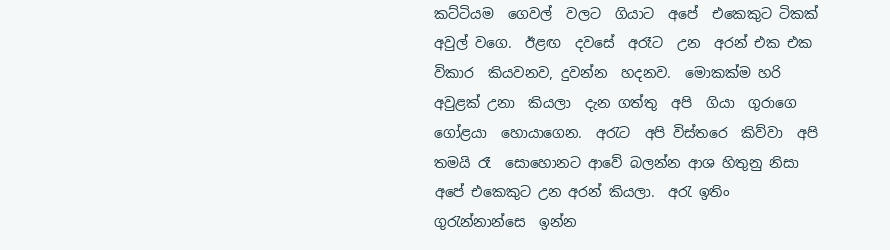කට්ටියම  ගෙවල්  වලට  ගියාට  අපේ  එකෙකුට ටිකක්  අවුල් වගෙ.  ඊළඟ  දවසේ  අරෑට  උන  අරන් එක එක  විකාර  කියවනව, දුවන්න  හදනව.  මොකක්ම හරි අවුළක් උනා  කියලා  දැන ගත්තු  අපි  ගියා  ගුරාගෙ ගෝළයා  හොයාගෙන.  අරැට  අපි විස්තරෙ  කිව්වා  අපි තමයි රෑ  සොහොනට ආවේ බලන්න ආශ හිතුනු නිසා අපේ එකෙකුට උන අරන් කියලා.  අරැ ඉතිං  ගුරැන්නාන්සෙ  ඉන්න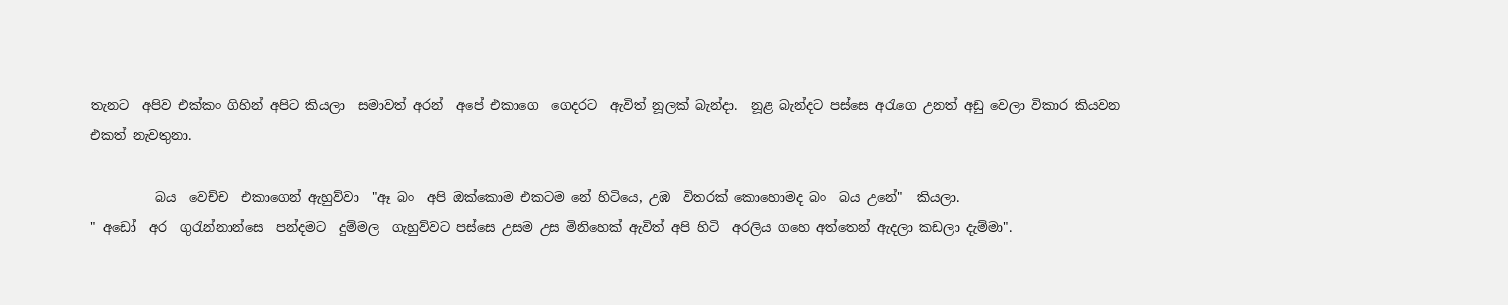තැනට  අපිව එක්කං ගිහින් අපිට කියලා  සමාවත් අරන්  අපේ එකාගෙ  ගෙදරට  ඇවිත් නූලක් බැන්දා.  නූළ බැන්දට පස්සෙ අරැගෙ උනත් අඩු වෙලා විකාර කියවන  එකත් නැවතුනා.

          බය  වෙච්ච  එකාගෙන් ඇහුව්වා  "ඈ බං  අපි ඔක්කොම එකටම නේ හිටියෙ, උඹ  විතරක් කොහොමද බං  බය උනේ"  කියලා.
" අඩෝ  අර  ගුරැන්නාන්සෙ  පන්දමට  දුම්මල  ගැහුව්වට පස්සෙ උසම උස මිනිහෙක් ඇවිත් අපි හිටි  අරලිය ගහෙ අත්තෙන් ඇදලා කඩලා දැම්මා".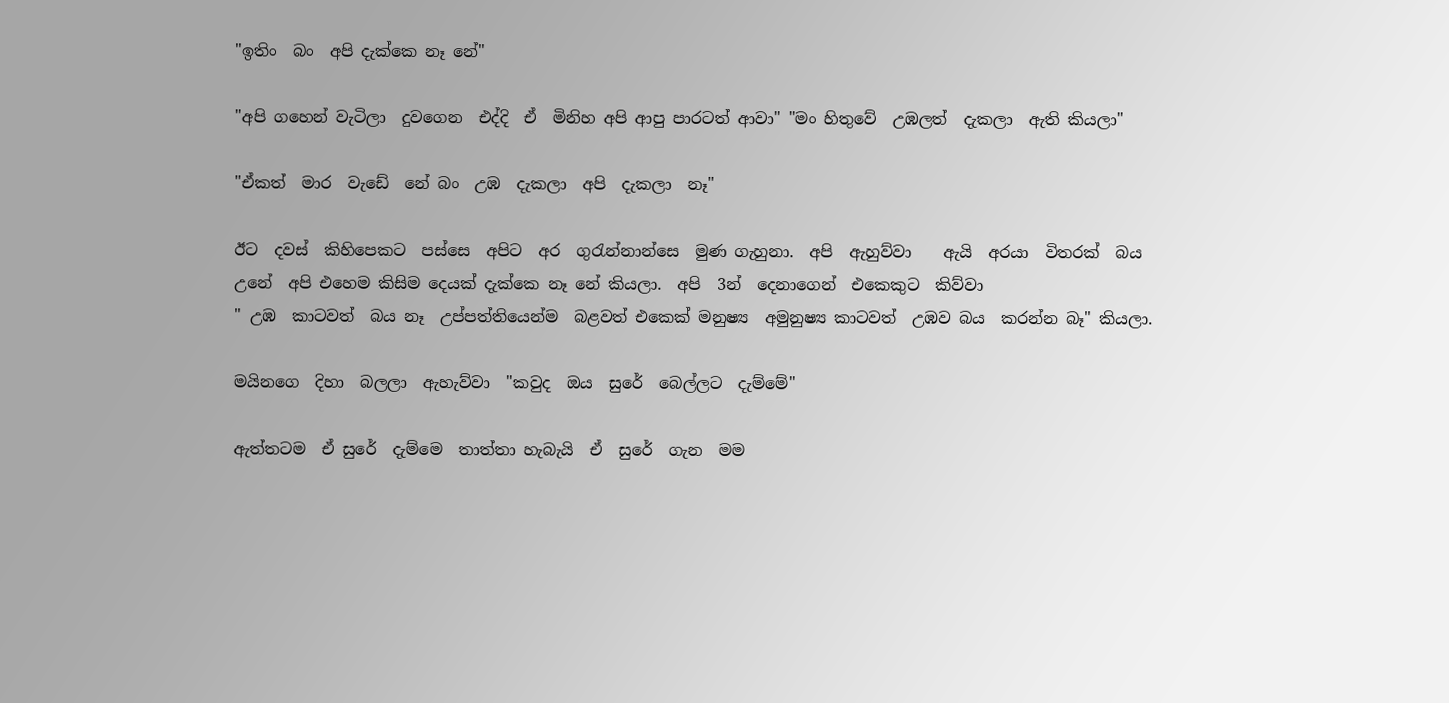"ඉතිං  බං  අපි දැක්කෙ නෑ නේ"

"අපි ගහෙන් වැටිලා  දුවගෙන  එද්දි  ඒ  මිනිහ අපි ආපු පාරටත් ආවා" "මං හිතුවේ  උඹලත්  දැකලා  ඇති කියලා"

"ඒකත්  මාර  වැඩේ  නේ බං  උඹ  දැකලා  අපි  දැකලා  නෑ"

ඊට  දවස්  කිහිපෙකට  පස්සෙ  අපිට  අර  ගුරැන්නාන්සෙ  මුණ ගැහුනා.  අපි  ඇහුව්වා    ඇයි  අරයා  විතරක්  බය උනේ  අපි එහෙම කිසිම දෙයක් දැක්කෙ නෑ නේ කියලා.  අපි  3න්  දෙනාගෙන්  එකෙකුට  කිව්වා
" උඹ  කාටවත්  බය නෑ  උප්පත්තියෙන්ම  බළවත් එකෙක් මනුෂ්‍ය  අමුනුෂ්‍ය කාටවත්  උඹව බය  කරන්න බෑ" කියලා.

මයිනගෙ  දිහා  බලලා  ඇහැව්වා  "කවුද  ඔය  සුරේ  බෙල්ලට  දැම්මේ"

ඇත්තටම  ඒ සුරේ  දැම්මෙ  තාත්තා හැබැයි  ඒ  සුරේ  ගැන  මම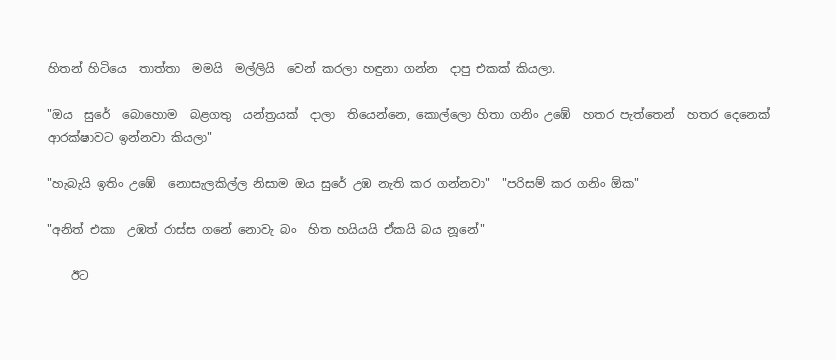හිතන් හිටියෙ  තාත්තා  මමයි  මල්ලියි  වෙන් කරලා හඳුනා ගන්න  දාපු එකක් කියලා.

"ඔය  සුරේ  බොහොම  බළගතු  යන්ත්‍රයක්  දාලා  තියෙන්නෙ, කොල්ලො හිතා ගනිං උඹේ  හතර පැත්තෙන්  හතර දෙනෙක්  ආරක්ෂාවට ඉන්නවා කියලා"

"හැබැයි ඉතිං උඹේ  නොසැලකිල්ල නිසාම ඔය සුරේ උඹ නැති කර ගන්නවා"  "පරිසම් කර ගනිං ඕක"

"අනිත් එකා  උඹත් රාස්ස ගනේ නොවැ බං  හිත හයියයි ඒකයි බය නූනේ"

    ඊට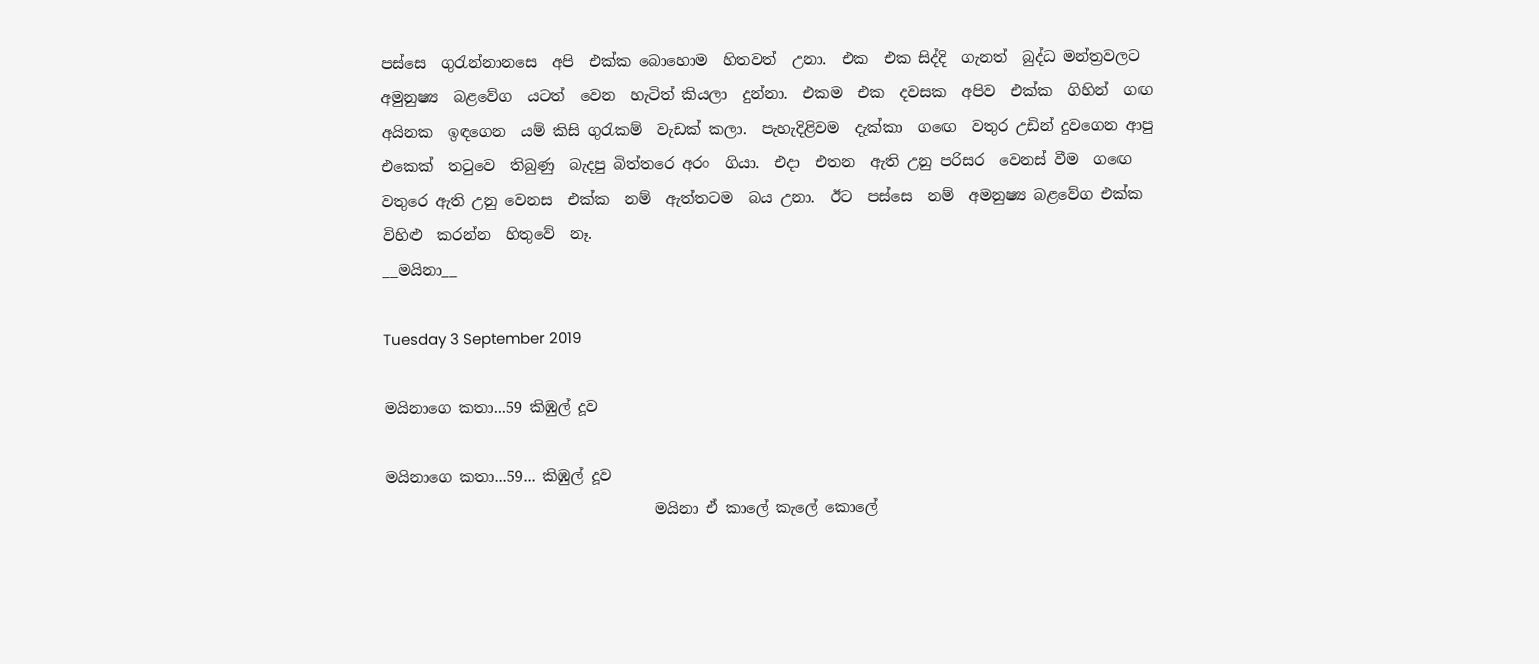පස්සෙ  ගුරැන්නානසෙ  අපි  එක්ක බොහොම  හිතවත්  උනා.  එක  එක සිද්දි  ගැනත්  බුද්ධ මන්ත්‍රවලට  අමුනුෂ්‍ය  බළවේග  යටත්  වෙන  හැටිත් කියලා  දුන්නා.  එකම  එක  දවසක  අපිව  එක්ක  ගිහින්  ගඟ අයිනක  ඉඳගෙන  යම් කිසි ගුරැකම්  වැඩක් කලා.  පැහැදිළිවම  දැක්කා  ගඟෙ  වතුර උඩින් දුවගෙන ආපු එකෙක්  තටුවෙ  තිබුණු  බැදපු බිත්තරෙ අරං  ගියා.  එදා  එතන  ඇති උනු පරිසර  වෙනස් වීම  ගඟෙ වතුරෙ ඇති උනු වෙනස  එක්ක  නම්  ඇත්තටම  බය උනා.  ඊට  පස්සෙ  නම්  අමනුෂ්‍ය බළවේග එක්ක  විහිළු  කරන්න  හිතුවේ  නෑ.
__මයිනා__

Tuesday 3 September 2019

මයිනාගෙ කතා...59 කිඹුල් දූව

මයිනාගෙ කතා...59... කිඹුල් දූව
                                    මයිනා ඒ කාලේ කැලේ කොලේ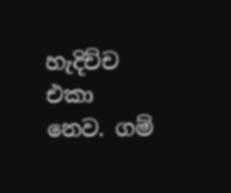හැදිච්ච එකා නෙව. ගම්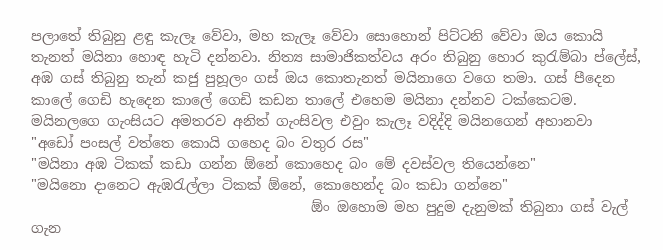පලාතේ තිබුනු ළඳු කැලෑ වේවා, මහ කැලෑ වේවා සොහොන් පිට්ටනි වේවා ඔය කොයි තැනත් මයිනා හොඳ හැටි දන්නවා. නිත්‍ය සාමාජිකත්වය අරං තිබුනු හොර කුරැම්බා ප්ලේස්, අඹ ගස් තිබුනු තැන් කජු පුහූලං ගස් ඔය කොතැනත් මයිනාගෙ වගෙ තමා. ගස් පීදෙන කාලේ ගෙඩි හැදෙන කාලේ ගෙඩි කඩන තාලේ එහෙම මයිනා දන්නව ටක්කෙටම.
මයිනලගෙ ගැංසියට අමතරව අනිත් ගැංසිවල එවුං කැලෑ වදිද්දි මයිනගෙන් අහානවා
"අඩෝ පංසල් වත්තෙ කොයි ගහෙද බං වතුර රස"
"මයිනා අඹ ටිකක් කඩා ගන්න ඕනේ කොහෙද බං මේ දවස්වල තියෙන්නෙ"
"මයිනො දානෙට ඇඹරැල්ලා ටිකක් ඕනේ, කොහෙන්ද බං කඩා ගන්නෙ"
                                        ඕං ඔහොම මහ පුදුම දැනුමක් තිබුනා ගස් වැල් ගැන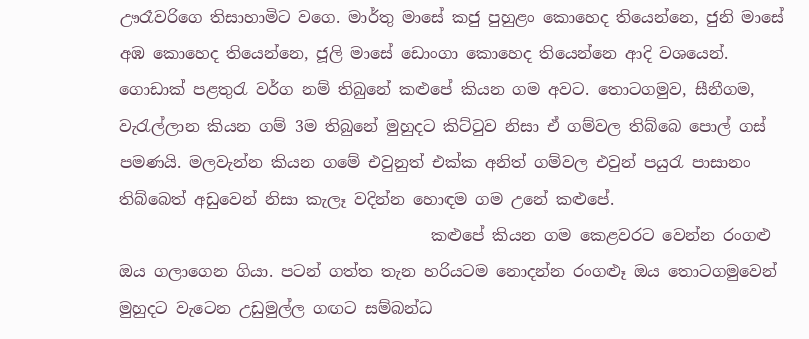ඌරෑවරිගෙ තිසාහාමිට වගෙ. මාර්තු මාසේ කජු පුහුළං කොහෙද තියෙන්නෙ, ජුනි මාසේ අඹ කොහෙද තියෙන්නෙ, ජූලි මාසේ ඩොංගා කොහෙද තියෙන්නෙ ආදි වශයෙන්. ගොඩාක් පළතුරැ වර්ග නම් තිබුනේ කළුපේ කියන ගම අවට. තොටගමුව, සීනීගම, වැරැල්ලාන කියන ගම් 3ම තිබුනේ මුහුදට කිට්ටුව නිසා ඒ ගම්වල තිබ්බෙ පොල් ගස් පමණයි. මලවැන්න කියන ගමේ එවුනුත් එක්ක අනිත් ගම්වල එවුන් පයුරැ පාසානං තිබ්බෙත් අඩුවෙන් නිසා කැලෑ වදින්න හොඳම ගම උනේ කළුපේ.
                                       කළුපේ කියන ගම කෙළවරට වෙන්න රංගළු ඔය ගලාගෙන ගියා. පටන් ගත්ත තැන හරියටම නොදන්න රංගළූ ඔය තොටගමුවෙන් මුහුදට වැටෙන උඩුමුල්ල ගඟට සම්බන්ධ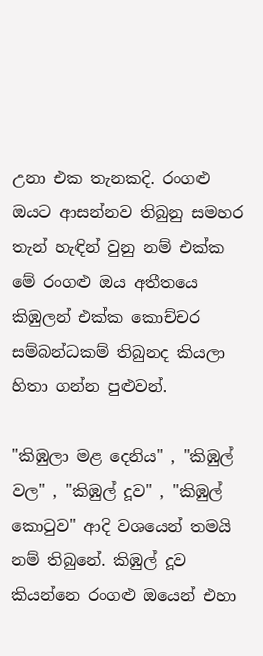උනා එක තැනකදි. රංගළු ඔයට ආසන්නව තිබුනු සමහර තැන් හැඳින් වුනු නම් එක්ක මේ රංගළු ඔය අතීතයෙ කිඹුලන් එක්ක කොච්චර සම්බන්ධකම් තිබුනද කියලා හිතා ගන්න පුළුවන්.

"කිඹුලා මළ දෙනිය" , "කිඹුල් වල" , "කිඹුල් දූව" , "කිඹුල් කොටුව" ආදි වශයෙන් තමයි නම් තිබුනේ. කිඹුල් දූව කියන්නෙ රංගළු ඔයෙන් එහා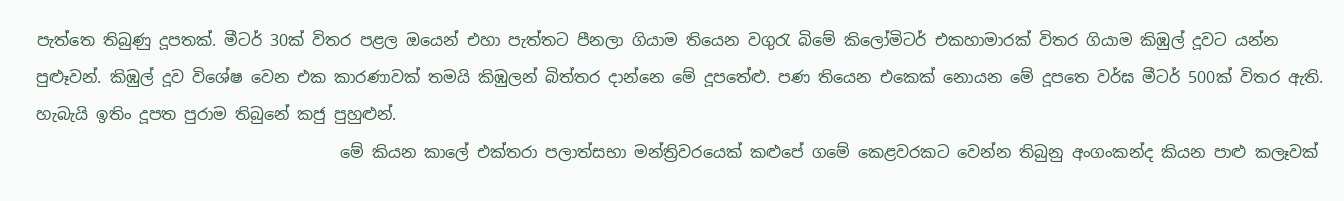පැත්තෙ තිබුණු දූපතක්. මීටර් 30ක් විතර පළල ඔයෙන් එහා පැත්තට පීනලා ගියාම තියෙන වගුරැ බිමේ කිලෝමිටර් එකහාමාරක් විතර ගියාම කිඹුල් දූවට යන්න පුළූවන්. කිඹුල් දූව විශේෂ වෙන එක කාරණාවක් තමයි කිඹුලන් බිත්තර දාන්නෙ මේ දූපතේළු. පණ තියෙන එකෙක් නොයන මේ දූපතෙ වර්ඝ මීටර් 500ක් විතර ඇති. හැබැයි ඉතිං දූපත පුරාම තිබුනේ කජු පුහුළුන්.
                                      මේ කියන කාලේ එක්තරා පලාත්සභා මන්ත්‍රිවරයෙක් කළුපේ ගමේ කෙළවරකට වෙන්න තිබුනු අංගංකන්ද කියන පාළු කලෑවක්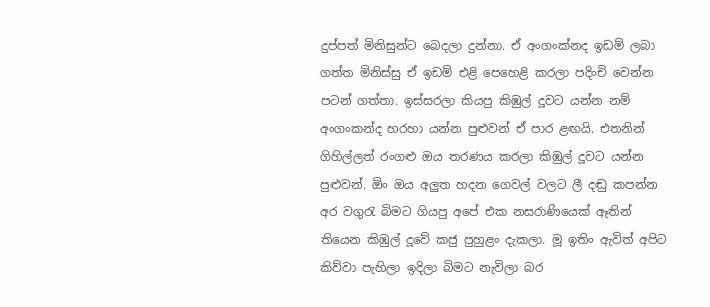දුප්පත් මිනිසුන්ට බෙදලා දුන්නා. ඒ අංගංක්නද ඉඩම් ලබා ගත්ත මිනිස්සු ඒ ඉඩම් එළි පෙහෙළි කරලා පදිංචි වෙන්න පටන් ගත්තා. ඉස්සරලා කියපු කිඹුල් දූවට යන්න නම් අංගංකන්ද හරහා යන්න පුළුවන් ඒ පාර ළඟයි. එතනින් ගිහිල්ලත් රංගළු ඔය තරණය කරලා කිඹුල් දූවට යන්න පුළුවන්. ඕං ඔය අලුත හදන ගෙවල් වලට ලී දඬු කපන්න අර වගුරැ බිමට ගියපු අපේ එක නසරාණියෙක් ඈතින් තියෙන කිඹුල් දූවේ කජු පුහුළං දැකලා. මූ ඉතිං ඇවිත් අපිට කිව්වා පැහිලා ඉදිලා බිමට නැවිලා බර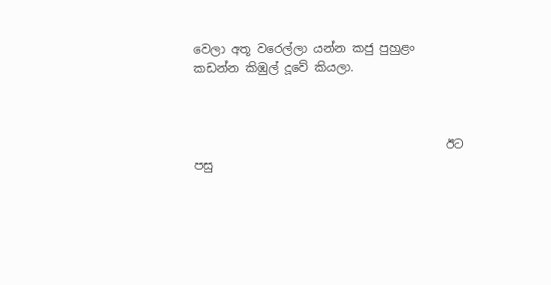වෙලා අතූ වරෙල්ලා යන්න කජු පුහුළං කඩන්න කිඹුල් දූවේ කියලා.



                                          ඊට පසු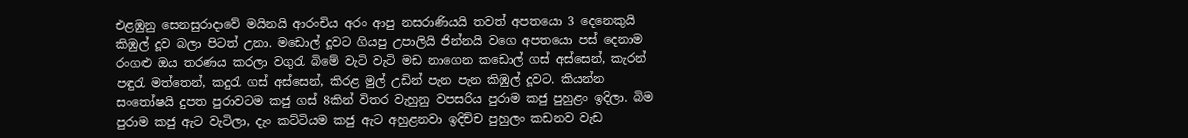එළඹුනු සෙනසුරාදාවේ මයිනයි ආරංචිය අරං ආපු නසරාණියයි තවත් අපතයො 3 දෙනෙකුයි කිඹුල් දූව බලා පිටත් උනා. මඩොල් දූවට ගියපු උපාලියි ජින්නයි වගෙ අපතයො පස් දෙනාම රංගළු ඔය තරණය කරලා වගුරැ බිමේ වැටි වැටි මඩ නාගෙන කඩොල් ගස් අස්සෙන්, කැරන් පඳුරැ මත්තෙන්, කදුරැ ගස් අස්සෙන්, කිරළ මුල් උඩින් පැන පැන කිඹුල් දූවට. කියන්න සංතෝෂයි දුපත පුරාවටම කජු ගස් 8කින් විතර වැහුනු වපසරිය පුරාම කජු පුහුළං ඉදිලා. බිම පුරාම කජු ඇට වැටිලා, දැං කට්ටියම කජු ඇට අහුළනවා ඉදිච්ච පුහුලං කඩනව වැඩ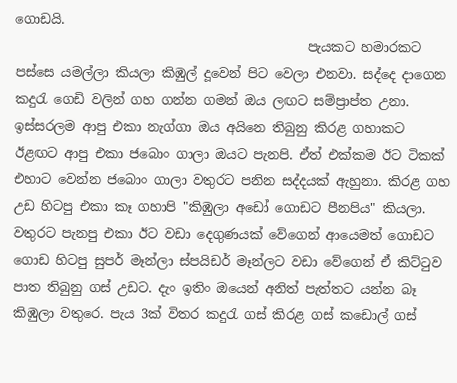ගොඩයි.
                                             පැයකට හමාරකට පස්සෙ යමල්ලා කියලා කිඹුල් දූවෙන් පිට වෙලා එනවා. සද්දෙ දාගෙන කදුරැ ගෙඩි වලින් ගහ ගන්න ගමන් ඔය ලඟට සම්ප්‍රාප්ත උනා. ඉස්සරලම ආපු එකා නැග්ගා ඔය අයිනෙ තිබුනු කිරළ ගහාකට ඊළඟට ආපු එකා ජබොං ගාලා ඔයට පැනපි. ඒත් එක්කම ඊට ටිකක් එහාට වෙන්න ජබොං ගාලා වතුරට පනින සද්දයක් ඇහුනා. කිරළ ගහ උඩ හිටපු එකා කෑ ගහාපි "කිඹුලා අඩෝ ගොඩට පීනපිය" කියලා. වතුරට පැනපු එකා ඊට වඩා දෙගුණයක් වේගෙන් ආයෙමත් ගොඩට ගොඩ හිටපු සුපර් මෑන්ලා ස්පයිඩර් මෑන්ලට වඩා වේගෙන් ඒ කිට්ටුව පාත තිබුනු ගස් උඩට. දැං ඉතිං ඔයෙන් අනිත් පැත්තට යන්න බෑ කිඹුලා වතුරෙ. පැය 3ක් විතර කදුරැ ගස් කිරළ ගස් කඩොල් ගස්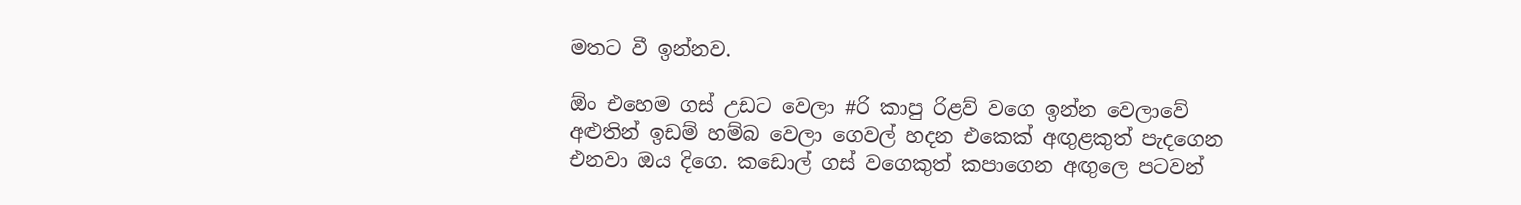මතට වී ඉන්නව.

ඕං එහෙම ගස් උඩට වෙලා #රි කාපු රිළව් වගෙ ඉන්න වෙලාවේ අළුතින් ඉඩම් හම්බ වෙලා ගෙවල් හදන එකෙක් අඟුළකුත් පැදගෙන එනවා ඔය දිගෙ. කඩොල් ගස් වගෙකුත් කපාගෙන අඟුලෙ පටවන්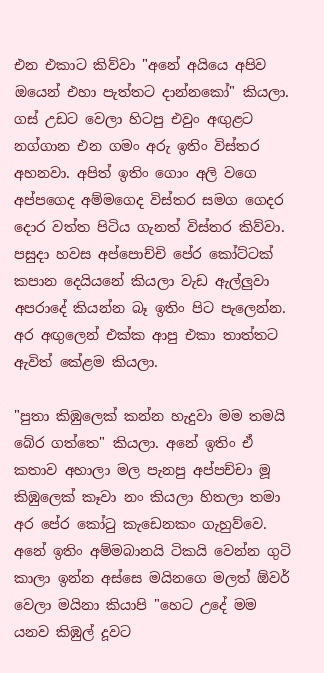එන එකාට කිව්වා "අනේ අයියෙ අපිව ඔයෙන් එහා පැත්තට දාන්නකෝ" කියලා. ගස් උඩට වෙලා හිටපු එවුං අඟුළට නග්ගාන එන ගමං අරු ඉතිං විස්තර අහනවා. අපිත් ඉතිං ගොං අලි වගෙ අප්පගෙද අම්මගෙද විස්තර සමග ගෙදර දොර වත්ත පිටිය ගැනත් විස්තර කිව්වා. පසුදා හවස අප්පොච්චි පේර කෝට්ටක් කපාන දෙයියනේ කියලා වැඩ ඇල්ලුවා අපරාදේ කියන්න බෑ ඉතිං පිට පැලෙන්න. අර අඟුලෙන් එක්ක ආපු එකා තාත්තට ඇවිත් කේළම කියලා.

"පුතා කිඹුලෙක් කන්න හැදුවා මම තමයි බේර ගත්තෙ" කියලා. අනේ ඉතිං ඒ කතාව අහාලා මල පැනපු අප්පච්චා මූ කිඹුලෙක් කෑවා නං කියලා හිතලා තමා අර පේර කෝටු කැඩෙනකං ගැහුව්වෙ. අනේ ඉතිං අම්මබානයි ටිකයි වෙන්න ගුටි කාලා ඉන්න අස්සෙ මයිනගෙ මලත් ඕවර් වෙලා මයිනා කියාපි "හෙට උදේ මම යනව කිඹුල් දූවට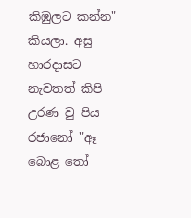කිඹුලට කන්න" කියලා. අසු හාරදාසට නැවතත් කිපි උරණ වු පිය රජානෝ "ඈ බොළ තෝ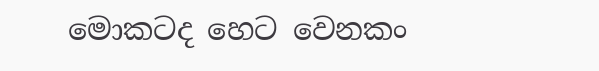මොකටද හෙට වෙනකං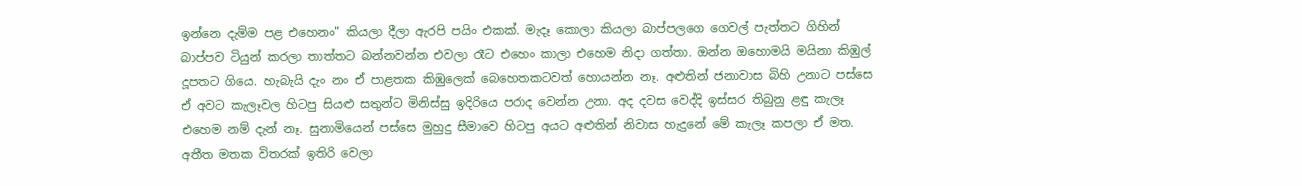ඉන්නෙ දැම්ම පළ එහෙනං" කියලා දීලා ඇරපි පයිං එකක්. මැදෑ කොලා කියලා බාප්පලගෙ ගෙවල් පැත්තට ගිහින් බාප්පව ටියුන් කරලා තාත්තට බන්නවන්න එවලා රෑට එහෙං කාලා එහෙම නිදා ගත්තා. ඔන්න ඔහොමයි මයිනා කිඹුල් දූපතට ගියෙ. හැබැයි දැං නං ඒ පාළතක කිඹුලෙක් බෙහෙතකටවත් හොයන්න නෑ. අළුතින් ජනාවාස බිහි උනාට පස්සෙ ඒ අවට කැලෑවල හිටපු සියළු සතුන්ට මිනිස්සු ඉදිරියෙ පරාද වෙන්න උනා. අද දවස වෙද්දි ඉස්සර තිබුනු ළඳු කැලෑ එහෙම නම් දැන් නෑ. සුනාමියෙන් පස්සෙ මුහුදු සීමාවෙ හිටපු අයට අළුතින් නිවාස හැදුනේ මේ කැලෑ කපලා ඒ මත. අතීත මතක විතරක් ඉතිරි වෙලා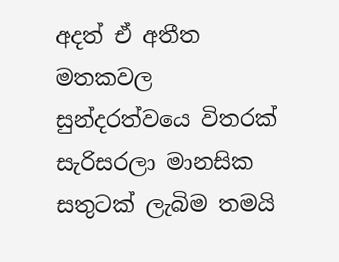අදත් ඒ අතීත මතකවල සුන්දරත්වයෙ විතරක් සැරිසරලා මානසික සතුටක් ලැබිම තමයි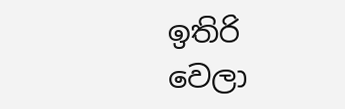ඉතිරි වෙලා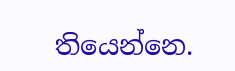තියෙන්නෙ.